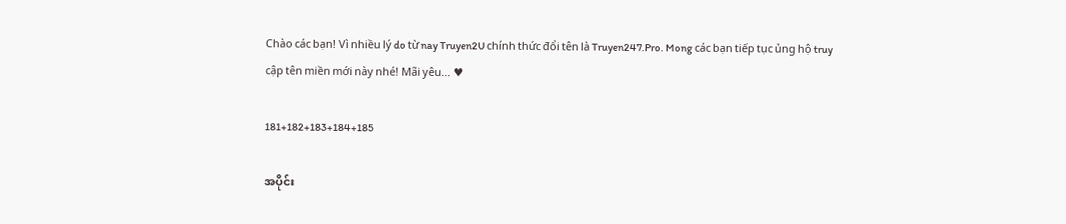Chào các bạn! Vì nhiều lý do từ nay Truyen2U chính thức đổi tên là Truyen247.Pro. Mong các bạn tiếp tục ủng hộ truy cập tên miền mới này nhé! Mãi yêu... ♥

181+182+183+184+185

အပိုင်း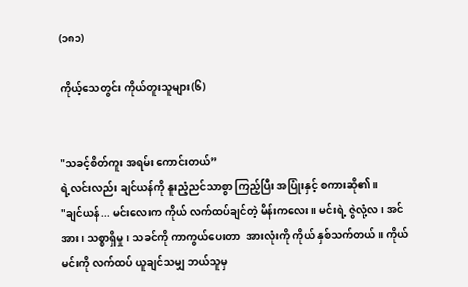(၁၈၁)

ကိုယ့်သေတွင်း ကိုယ်တူးသူများ(၆)


"သခင့်စိတ်ကူး အရမ်း ကောင်းတယ်”
ရဲ့လင်းလည်း ချင်ယန်ကို နူးညံ့ညင်သာစွာ ကြည့်ပြီး အပြုံးနှင့် စကားဆို၏။
"ချင်ယန်... မင်းလေးက ကိုယ် လက်ထပ်ချင်တဲ့ မိန်းကလေး။ မင်းရဲ့ ဇွဲလုံ့လ၊ အင်အား၊ သစ္စာရှိမှု၊ သခင်ကို ကာကွယ်ပေးတာ  အားလုံးကို ကိုယ် နှစ်သက်တယ်။ ကိုယ် မင်းကို လက်ထပ် ယူချင်သမျှ ဘယ်သူမှ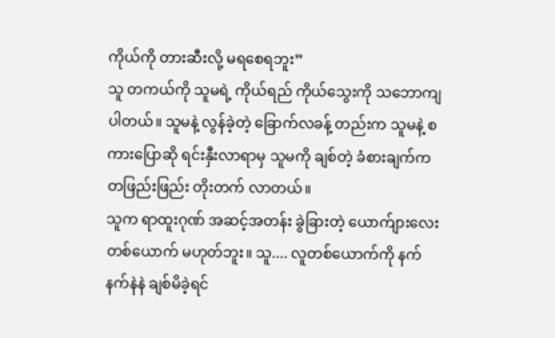ကိုယ်ကို တားဆီးလို့ မရစေရဘူး”
သူ တကယ်ကို သူမရဲ့ ကိုယ်ရည် ကိုယ်သွေးကို သဘောကျပါတယ်။ သူမနဲ့ လွန်ခဲ့တဲ့ ခြောက်လခန့် တည်းက သူမနဲ့ စကားပြောဆို ရင်းနှီးလာရာမှ သူမကို ချစ်တဲ့ ခံစားချက်က တဖြည်းဖြည်း တိုးတက် လာတယ်။
သူက ရာထူးဂုဏ် အဆင့်အတန်း ခွဲခြားတဲ့ ယောက်ျားလေး တစ်ယောက် မဟုတ်ဘူး။ သူ.... လူတစ်ယောက်ကို နက်နက်နဲနဲ ချစ်မိခဲ့ရင်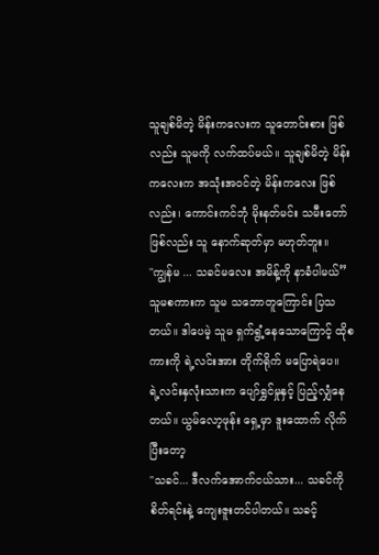သူချစ်မိတဲ့ မိန်းကလေးက သူတောင်းစား ဖြစ်လည်း သူမကို လက်ထပ်မယ်။ သူချစ်မိတဲ့ မိန်းကလေးက အသုံးအဝင်တဲ့ မိန်းကလေး ဖြစ်လည်း၊ ကောင်းကင်ဘုံ မိုးနတ်မင်း သမီးတော်ဖြစ်လည်း သူ နောက်ဆုတ်မှာ မဟုတ်ဘူး။
"ကျွန်မ ... သခင်မလေး အမိန့်ကို နာခံပါမယ်”
သူမစကားက သူမ သဘောတူကြောင်း ပြသတယ်။ ဒါပေမဲ့ သူမ ရှက်ရွံ့နေသောကြောင့် ထိုစကားကို ရဲ့လင်းအား တိုက်ရိုက် မပြောရဲပေ။
ရဲ့လင်းနှလုံးသားက ပျော်ရွှင်မှုနှင့် ပြည့်လျှံနေတယ်။ ယွမ်လော့ဖုန်း ရှေ့မှာ ဒူးထောက် လိုက်ပြီးတော့
"သခင်... ဒီလက်အောက်ငယ်သား... သခင်ကို စိတ်ရင်းနဲ့ ကျေးဇူးတင်ပါတယ်။ သခင့်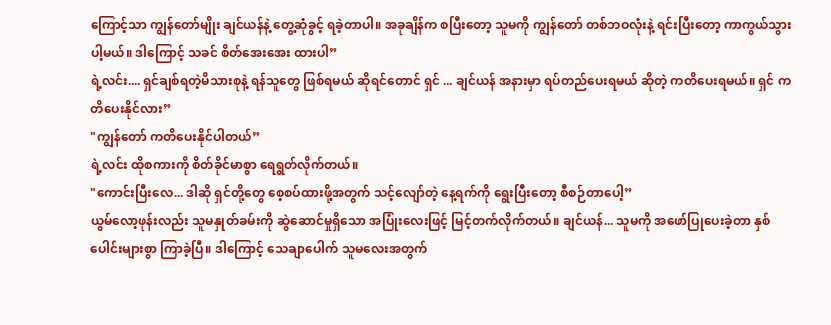ကြောင့်သာ ကျွန်တော်မျိုး ချင်ယန်နဲ့ တွေ့ဆုံခွင့် ရခဲ့တာပါ။ အခုချိန်က စပြီးတော့ သူမကို ကျွန်တော် တစ်ဘဝလုံးနဲ့ ရင်းပြီးတော့ ကာကွယ်သွားပါ့မယ်။ ဒါကြောင့် သခင် စိတ်အေးအေး ထားပါ”
ရဲ့လင်း.... ရှင်ချစ်ရတဲ့မိသားစုနဲ့ ရန်သူတွေ ဖြစ်ရမယ် ဆိုရင်တောင် ရှင် ... ချင်ယန် အနားမှာ ရပ်တည်ပေးရမယ် ဆိုတဲ့ ကတိပေးရမယ်။ ရှင် ကတိပေးနိုင်လား”
"ကျွန်တော် ကတိပေးနိုင်ပါတယ်”
ရဲ့လင်း ထိုစကားကို စိတ်ခိုင်မာစွာ ရေရွတ်လိုက်တယ်။
"ကောင်းပြီးလေ... ဒါဆို ရှင်တို့တွေ စေ့စပ်ထားဖို့အတွက် သင့်လျော်တဲ့ နေ့ရက်ကို ရွေးပြီးတော့ စီစဉ်တာပေါ့”
ယွမ်လော့ဖုန်းလည်း သူမနှုတ်ခမ်းကို ဆွဲဆောင်မှုရှိသော အပြုံးလေးဖြင့် မြင့်တက်လိုက်တယ်။ ချင်ယန်... သူမကို အဖော်ပြုပေးခဲ့တာ နှစ်ပေါင်းများစွာ ကြာခဲ့ပြီ။ ဒါကြောင့် သေချာပေါက် သူမလေးအတွက်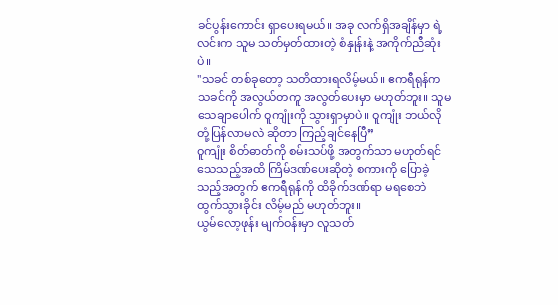ခင်ပွန်းကောင်း ရှာပေးရမယ်။ အခု လက်ရှိအချိန်မှာ ရဲ့လင်းက သူမ သတ်မှတ်ထားတဲ့ စံနှုန်းနဲ့ အကိုက်ညီဆုံးပဲ။
"သခင် တစ်ခုတော့ သတိထားရလိမ့်မယ်။ ဧကရီရုန်က သခင်ကို အလွယ်တကူ အလွတ်ပေးမှာ မဟုတ်ဘူး။ သူမ သေချာပေါက် ဝူကျုံးကို သွားရှာမှာပဲ။ ဝူကျုံး ဘယ်လို တုံ့ပြန်လာမလဲ ဆိုတာ ကြည့်ချင်နေပြီ”
ဝူကျုံး စိတ်ဓာတ်ကို စမ်းသပ်ဖို့ အတွက်သာ မဟုတ်ရင်  သေသည့်အထိ ကြိမ်ဒဏ်ပေးဆိုတဲ့ စကားကို ပြောခဲ့သည့်အတွက် ဧကရီရုန်ကို ထိခိုက်ဒဏ်ရာ မရစေဘဲ ထွက်သွားခိုင်း လိမ့်မည် မဟုတ်ဘူး။
ယွမ်လော့ဖုန်း မျက်ဝန်းမှာ လူသတ်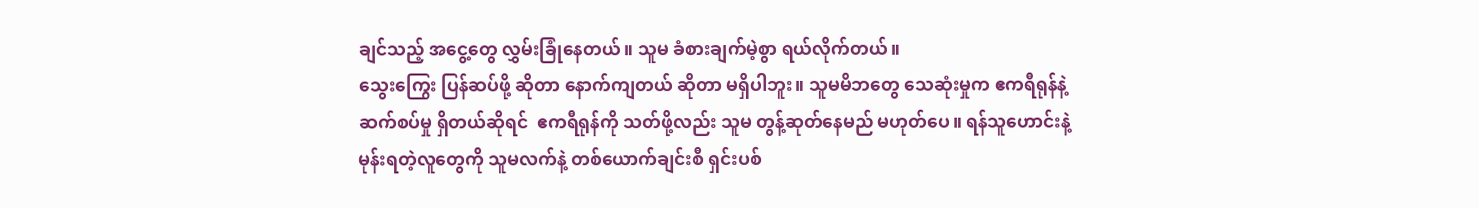ချင်သည့် အငွေ့တွေ လွှမ်းခြုံနေတယ်။ သူမ ခံစားချက်မဲ့စွာ ရယ်လိုက်တယ်။
သွေးကြွေး ပြန်ဆပ်ဖို့ ဆိုတာ နောက်ကျတယ် ဆိုတာ မရှိပါဘူး။ သူမမိဘတွေ သေဆုံးမှုက ဧကရီရုန်နဲ့ ဆက်စပ်မှု ရှိတယ်ဆိုရင်  ဧကရီရုန်ကို သတ်ဖို့လည်း သူမ တွန့်ဆုတ်နေမည် မဟုတ်ပေ။ ရန်သူဟောင်းနဲ့ မုန်းရတဲ့လူတွေကို သူမလက်နဲ့ တစ်ယောက်ချင်းစီ ရှင်းပစ်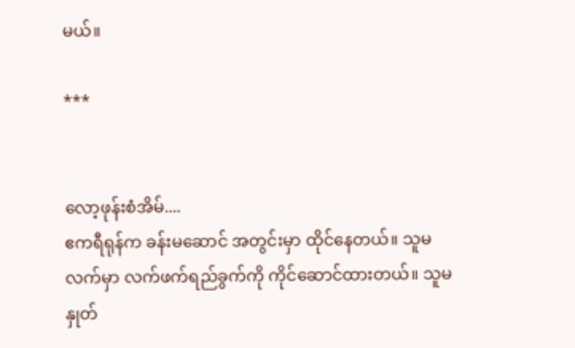မယ်။

***


လော့ဖုန်းစံအိမ်....
ဧကရီရုန်က ခန်းမဆောင် အတွင်းမှာ ထိုင်နေတယ်။ သူမလက်မှာ လက်ဖက်ရည်ခွက်ကို ကိုင်ဆောင်ထားတယ်။ သူမနှုတ်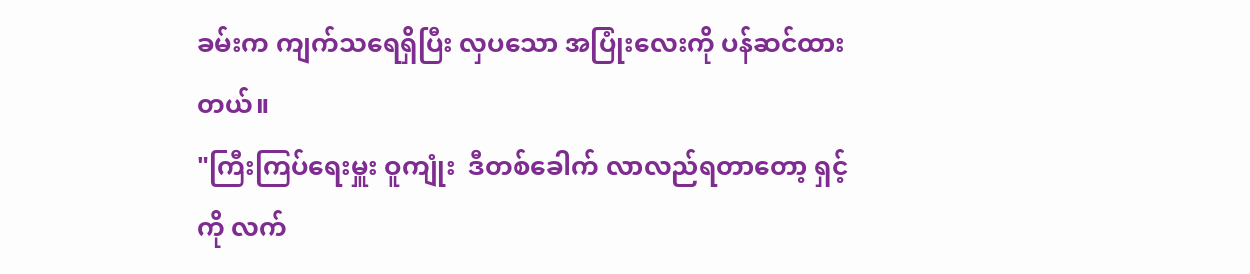ခမ်းက ကျက်သရေရှိပြီး လှပသော အပြုံးလေးကို ပန်ဆင်ထားတယ်။
"ကြီးကြပ်ရေးမှူး ဝူကျုံး  ဒီတစ်ခေါက် လာလည်ရတာတော့ ရှင့်ကို လက်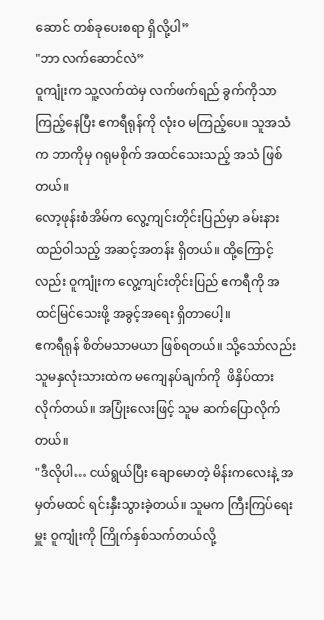ဆောင် တစ်ခုပေးစရာ ရှိလို့ပါ”
"ဘာ လက်ဆောင်လဲ”
ဝူကျုံးက သူ့လက်ထဲမှ လက်ဖက်ရည် ခွက်ကိုသာ ကြည့်နေပြီး ဧကရီရုန်ကို လုံးဝ မကြည့်ပေ။ သူအသံက ဘာကိုမှ ဂရုမစိုက် အထင်သေးသည့် အသံ ဖြစ်တယ်။
လော့ဖုန်းစံအိမ်က လွေ့ကျင်းတိုင်းပြည်မှာ ခမ်းနားထည်ဝါသည့် အဆင့်အတန်း ရှိတယ်။ ထို့ကြောင့်လည်း ဝူကျုံးက လွေ့ကျင်းတိုင်းပြည် ဧကရီကို အထင်မြင်သေးဖို့ အခွင့်အရေး ရှိတာပေါ့။
ဧကရီရုန် စိတ်မသာမယာ ဖြစ်ရတယ်။ သို့သော်လည်း သူမနှလုံးသားထဲက မကျေနပ်ချက်ကို  ဖိနှိပ်ထားလိုက်တယ်။ အပြုံးလေးဖြင့် သူမ ဆက်ပြောလိုက်တယ်။
"ဒီလိုပါ… ငယ်ရွယ်ပြီး ချောမောတဲ့ မိန်းကလေးနဲ့ အမှတ်မထင် ရင်းနှီးသွားခဲ့တယ်။ သူမက ကြီးကြပ်ရေးမှူး ဝူကျုံးကို ကြိုက်နှစ်သက်တယ်လို့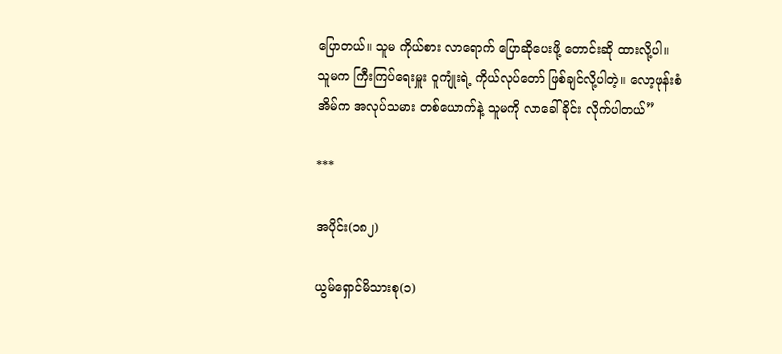ပြောတယ်။ သူမ ကိုယ်စား လာရောက် ပြောဆိုပေးဖို့ တောင်းဆို ထားလို့ပါ။ သူမက ကြီးကြပ်ရေးမှူး ဝူကျုံးရဲ့ ကိုယ်လုပ်တော် ဖြစ်ချင်လို့ပါတဲ့။ လော့ဖုန်းစံအိမ်က အလုပ်သမား တစ်ယောက်နဲ့ သူမကို လာခေါ်ခိုင်း လိုက်ပါတယ်”

***

အပိုင်း(၁၈၂)

ယွမ်ရှောင်မိသားစု(၁)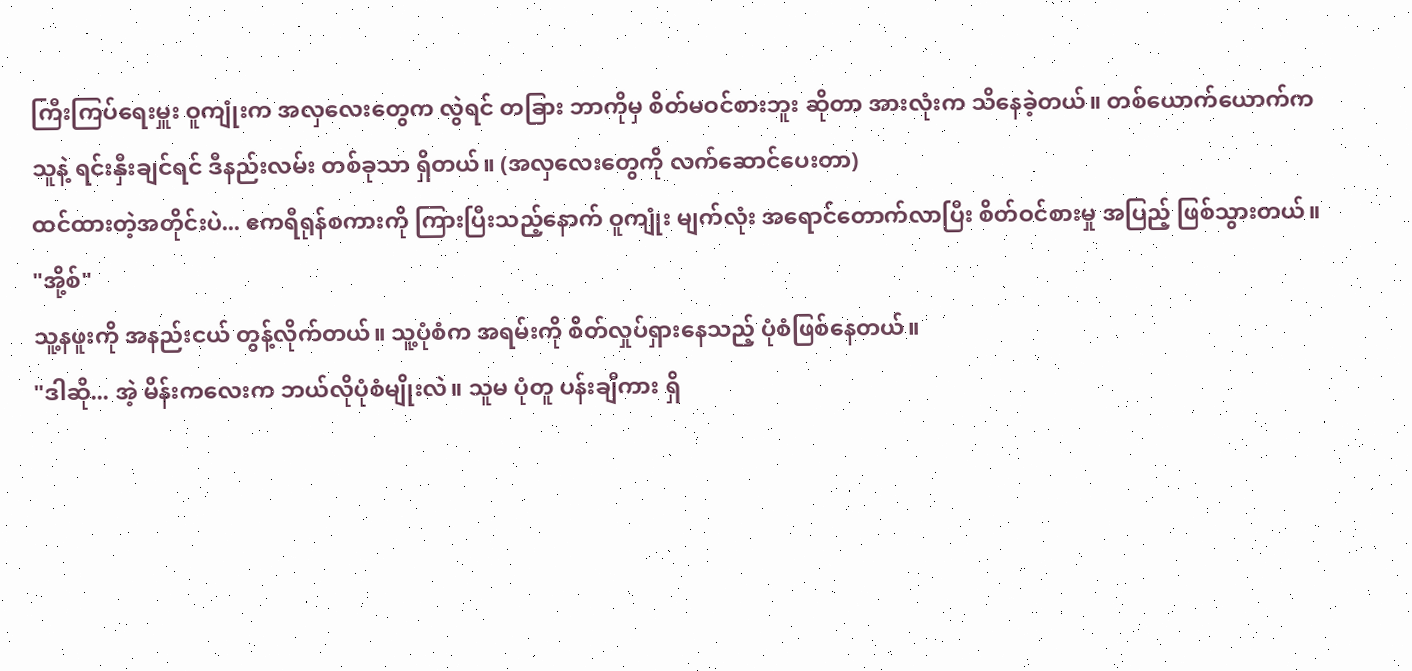ကြီးကြပ်ရေးမှူး ဝူကျုံးက အလှလေးတွေက လွဲရင် တခြား ဘာကိုမှ စိတ်မဝင်စားဘူး ဆိုတာ အားလုံးက သိနေခဲ့တယ်။ တစ်ယောက်ယောက်က သူနဲ့ ရင်းနှီးချင်ရင် ဒီနည်းလမ်း တစ်ခုသာ ရှိတယ်။ (အလှလေးတွေကို လက်ဆောင်ပေးတာ)
ထင်ထားတဲ့အတိုင်းပဲ... ဧကရီရုန်စကားကို ကြားပြီးသည့်နောက် ဝူကျုံး မျက်လုံး အရောင်တောက်လာပြီး စိတ်ဝင်စားမှု အပြည့် ဖြစ်သွားတယ်။
"အို့စ်"
သူ့နဖူးကို အနည်းငယ် တွန့်လိုက်တယ်။ သူ့ပုံစံက အရမ်းကို စိတ်လှုပ်ရှားနေသည့် ပုံစံဖြစ်နေတယ်။
"ဒါဆို... အဲ့ မိန်းကလေးက ဘယ်လိုပုံစံမျိုးလဲ။ သူမ ပုံတူ ပန်းချီကား ရှိ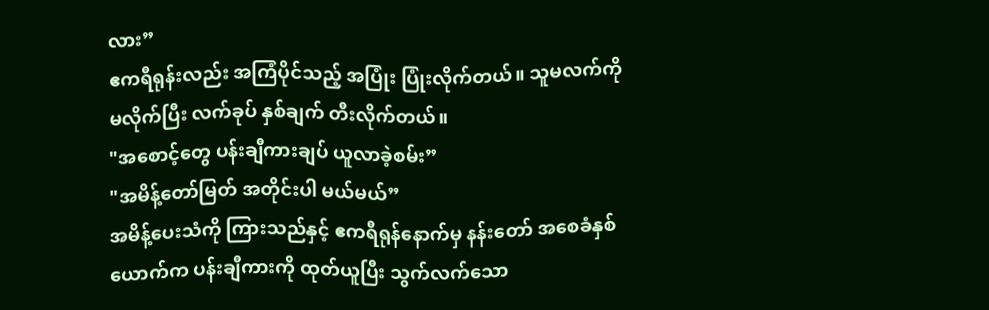လား”
ဧကရီရုန်းလည်း အကြံပိုင်သည့် အပြုံး ပြုံးလိုက်တယ်။ သူမလက်ကို မလိုက်ပြီး လက်ခုပ် နှစ်ချက် တီးလိုက်တယ်။
"အစောင့်တွေ ပန်းချီကားချပ် ယူလာခဲ့စမ်း”
"အမိန့်တော်မြတ် အတိုင်းပါ မယ်မယ်”
အမိန့်ပေးသံကို ကြားသည်နှင့် ဧကရီရုန်နောက်မှ နန်းတော် အစေခံနှစ်ယောက်က ပန်းချီကားကို ထုတ်ယူပြီး သွက်လက်သော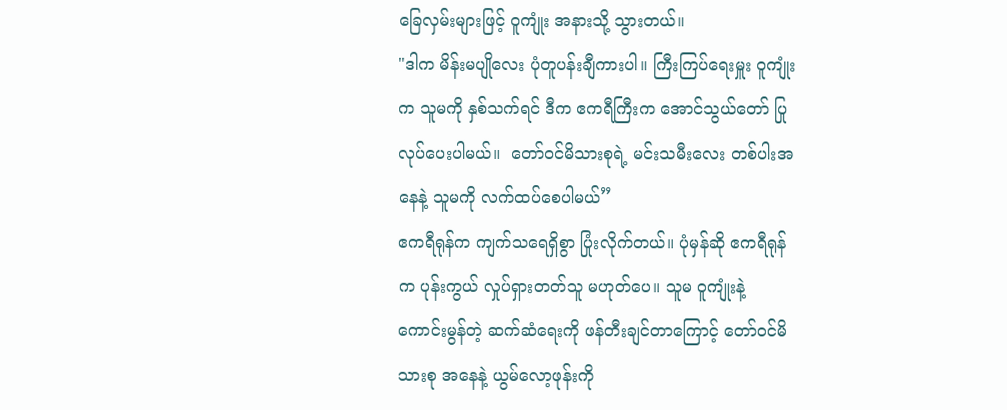ခြေလှမ်းများဖြင့် ဝူကျုံး အနားသို့ သွားတယ်။
"ဒါက မိန်းမပျိုလေး ပုံတူပန်းချီကားပါ။ ကြီးကြပ်ရေးမှူး ဝူကျုံးက သူမကို နှစ်သက်ရင် ဒီက ဧကရီကြီးက အောင်သွယ်တော် ပြုလုပ်ပေးပါမယ်။  တော်ဝင်မိသားစုရဲ့ မင်းသမီးလေး တစ်ပါးအနေနဲ့ သူမကို လက်ထပ်စေပါမယ်”
ဧကရီရုန်က ကျက်သရေရှိစွာ ပြုံးလိုက်တယ်။ ပုံမှန်ဆို ဧကရီရုန်က ပုန်းကွယ် လှုပ်ရှားတတ်သူ မဟုတ်ပေ။ သူမ ဝူကျုံးနဲ့ ကောင်းမွန်တဲ့ ဆက်ဆံရေးကို ဖန်တီးချင်တာကြောင့် တော်ဝင်မိသားစု အနေနဲ့ ယွမ်လော့ဖုန်းကို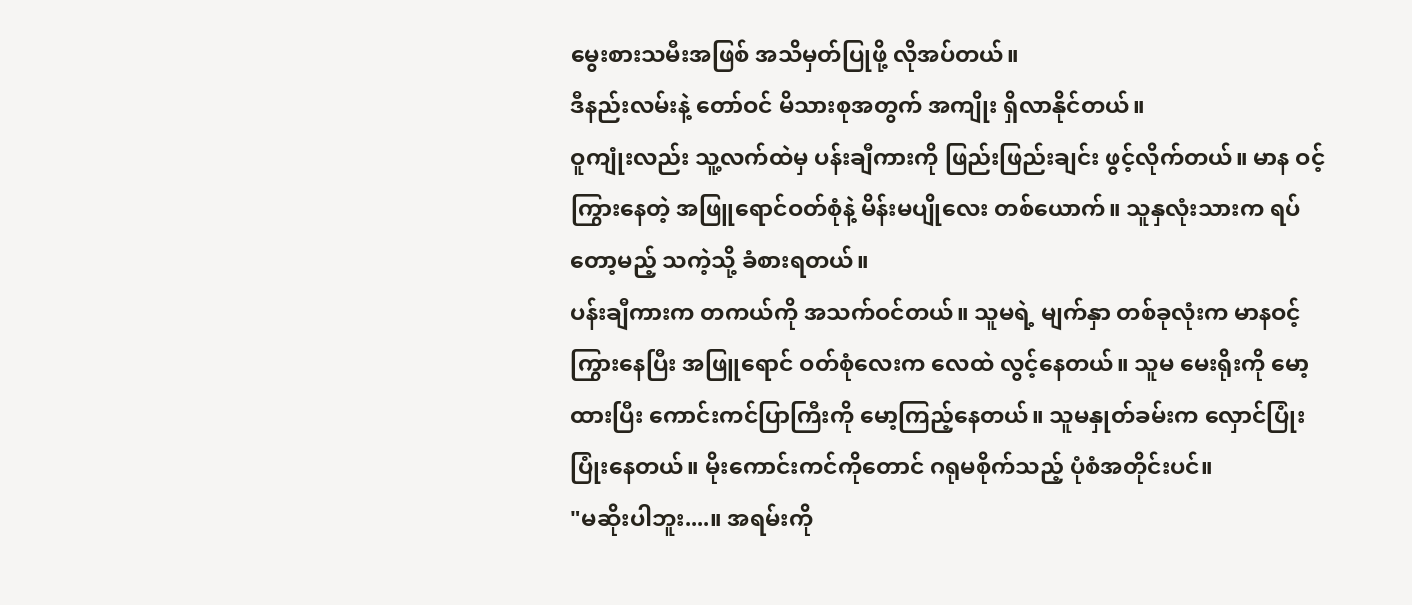မွေးစားသမီးအဖြစ် အသိမှတ်ပြုဖို့ လိုအပ်တယ်။
ဒီနည်းလမ်းနဲ့ တော်ဝင် မိသားစုအတွက် အကျိုး ရှိလာနိုင်တယ်။
ဝူကျုံးလည်း သူ့လက်ထဲမှ ပန်းချီကားကို ဖြည်းဖြည်းချင်း ဖွင့်လိုက်တယ်။ မာန ဝင့်ကြွားနေတဲ့ အဖြူရောင်ဝတ်စုံနဲ့ မိန်းမပျိုလေး တစ်ယောက်။ သူနှလုံးသားက ရပ်တော့မည့် သကဲ့သို့ ခံစားရတယ်။
ပန်းချီကားက တကယ်ကို အသက်ဝင်တယ်။ သူမရဲ့ မျက်နှာ တစ်ခုလုံးက မာနဝင့်ကြွားနေပြီး အဖြူရောင် ဝတ်စုံလေးက လေထဲ လွင့်နေတယ်။ သူမ မေးရိုးကို မော့ထားပြီး ကောင်းကင်ပြာကြီးကို မော့ကြည့်နေတယ်။ သူမနှုတ်ခမ်းက လှောင်ပြုံး ပြုံးနေတယ်။ မိုးကောင်းကင်ကိုတောင် ဂရုမစိုက်သည့် ပုံစံအတိုင်းပင်။
"မဆိုးပါဘူး....။ အရမ်းကို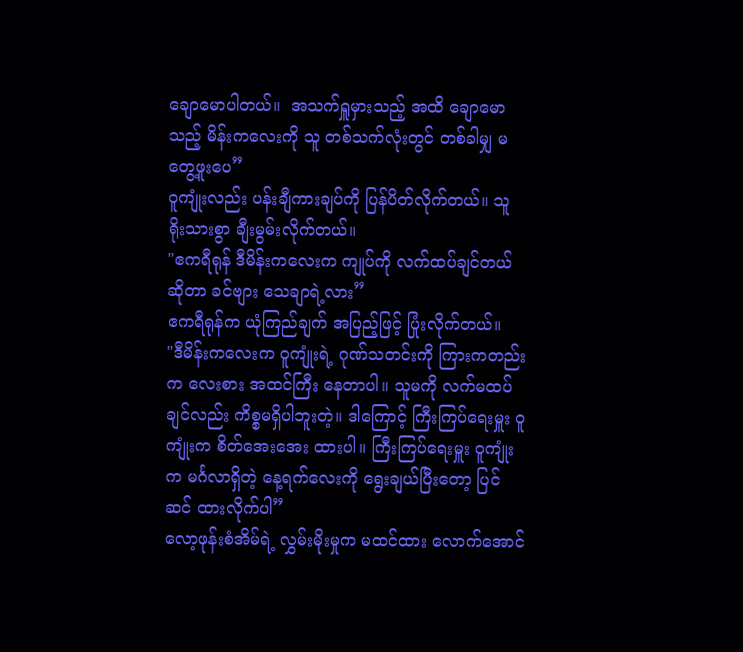ချောမောပါတယ်။  အသက်ရှူမှားသည့် အထိ ချောမောသည့် မိန်းကလေးကို သူ တစ်သက်လုံးတွင် တစ်ခါမျှ မတွေ့ဖူးပေ”
ဝူကျုံးလည်း ပန်းချီကားချပ်ကို ပြန်ပိတ်လိုက်တယ်။ သူ ရိုးသားစွာ ချီးမွမ်းလိုက်တယ်။
"ဧကရီရုန် ဒီမိန်းကလေးက ကျုပ်ကို လက်ထပ်ချင်တယ် ဆိုတာ ခင်ဗျား သေချာရဲ့လား”
ဧကရီရုန်က ယုံကြည်ချက် အပြည့်ဖြင့် ပြုံးလိုက်တယ်။
"ဒီမိန်းကလေးက ဝူကျုံးရဲ့ ဂုဏ်သတင်းကို ကြားကတည်းက လေးစား အထင်ကြီး နေတာပါ။ သူမကို လက်မထပ်ချင်လည်း ကိစ္စမရှိပါဘူးတဲ့။ ဒါကြောင့် ကြီးကြပ်ရေးမှူး ဝူကျုံးက စိတ်အေးအေး ထားပါ။ ကြီးကြပ်ရေးမှူး ဝူကျုံးက မင်္ဂလာရှိတဲ့ နေ့ရက်လေးကို ရွေးချယ်ပြီးတော့ ပြင်ဆင် ထားလိုက်ပါ”
လော့ဖုန်းစံအိမ်ရဲ့ လွှမ်းမိုးမှုက မထင်ထား လောက်အောင်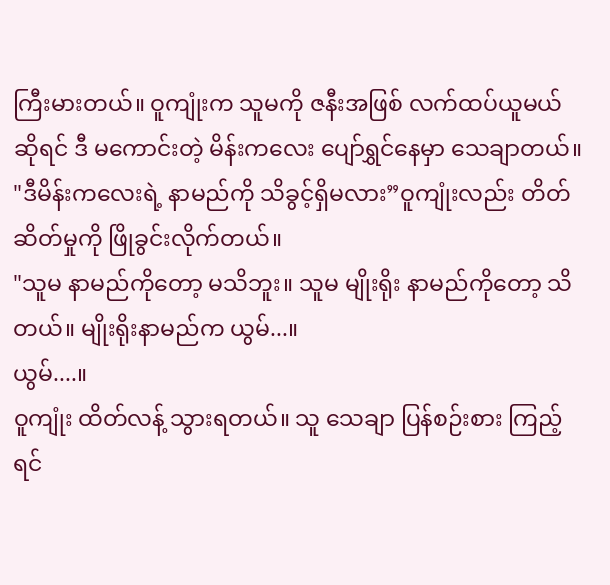ကြီးမားတယ်။ ဝူကျုံးက သူမကို ဇနီးအဖြစ် လက်ထပ်ယူမယ် ဆိုရင် ဒီ မကောင်းတဲ့ မိန်းကလေး ပျော်ရွှင်နေမှာ သေချာတယ်။
"ဒီမိန်းကလေးရဲ့ နာမည်ကို သိခွင့်ရှိမလား”ဝူကျုံးလည်း တိတ်ဆိတ်မှုကို ဖြိုခွင်းလိုက်တယ်။
"သူမ နာမည်ကိုတော့ မသိဘူး။ သူမ မျိုးရိုး နာမည်ကိုတော့ သိတယ်။ မျိုးရိုးနာမည်က ယွမ်...။
ယွမ်....။
ဝူကျုံး ထိတ်လန့် သွားရတယ်။ သူ သေချာ ပြန်စဉ်းစား ကြည့်ရင်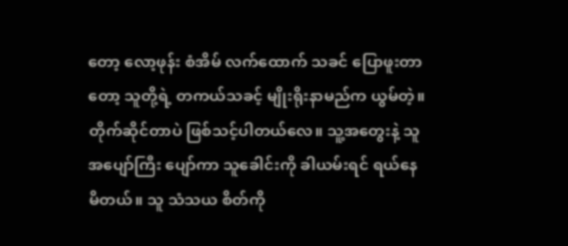တော့ လော့ဖုန်း စံအိမ် လက်ထောက် သခင် ပြောဖူးတာတော့ သူတို့ရဲ့ တကယ်သခင့် မျိုးရိုးနာမည်က ယွမ်တဲ့။
တိုက်ဆိုင်တာပဲ ဖြစ်သင့်ပါတယ်လေ။ သူ့အတွေးနဲ့ သူ အပျော်ကြီး ပျော်ကာ သူခေါင်းကို ခါယမ်းရင် ရယ်နေမိတယ်။ သူ သံသယ စိတ်ကို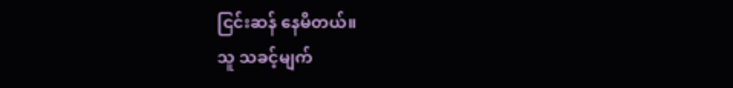ငြင်းဆန် နေမိတယ်။
သူ သခင့်မျက်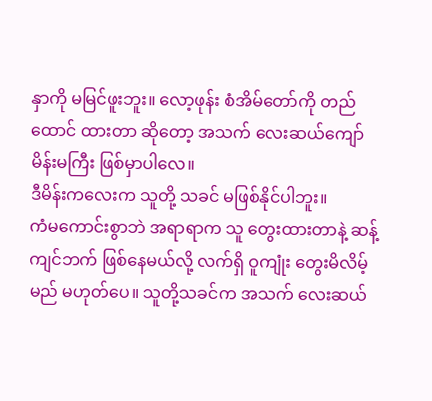နှာကို မမြင်ဖူးဘူး။ လော့ဖုန်း စံအိမ်တော်ကို တည်ထောင် ထားတာ ဆိုတော့ အသက် လေးဆယ်ကျော် မိန်းမကြီး ဖြစ်မှာပါလေ။
ဒီမိန်းကလေးက သူတို့ သခင် မဖြစ်နိုင်ပါဘူး။
ကံမကောင်းစွာဘဲ အရာရာက သူ တွေးထားတာနဲ့ ဆန့်ကျင်ဘက် ဖြစ်နေမယ်လို့ လက်ရှိ ဝူကျုံး တွေးမိလိမ့်မည် မဟုတ်ပေ။ သူတို့သခင်က အသက် လေးဆယ်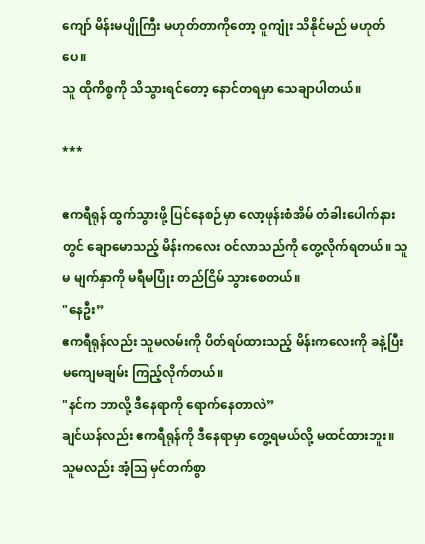ကျော် မိန်းမပျိုကြီး မဟုတ်တာကိုတော့ ဝူကျုံး သိနိုင်မည် မဟုတ်ပေ။
သူ ထိုကိစ္စကို သိသွားရင်တော့ နောင်တရမှာ သေချာပါတယ်။

***

ဧကရီရုန် ထွက်သွားဖို့ ပြင်နေစဉ်မှာ လော့ဖုန်းစံအိမ် တံခါးပေါက်နားတွင် ချောမောသည့် မိန်းကလေး ဝင်လာသည်ကို တွေ့လိုက်ရတယ်။ သူမ မျက်နှာကို မရီမပြုံး တည်ငြိမ် သွားစေတယ်။
"နေဦး”
ဧကရီရုန်လည်း သူမလမ်းကို ပိတ်ရပ်ထားသည့် မိန်းကလေးကို ခနဲ့ပြီး မကျေမချမ်း ကြည့်လိုက်တယ်။
"နင်က ဘာလို့ ဒီနေရာကို ရောက်နေတာလဲ”
ချင်ယန်လည်း ဧကရီရုန်ကို ဒီနေရာမှာ တွေ့ရမယ်လို့ မထင်ထားဘူး။ သူမလည်း အံ့ဩ မှင်တက်စွာ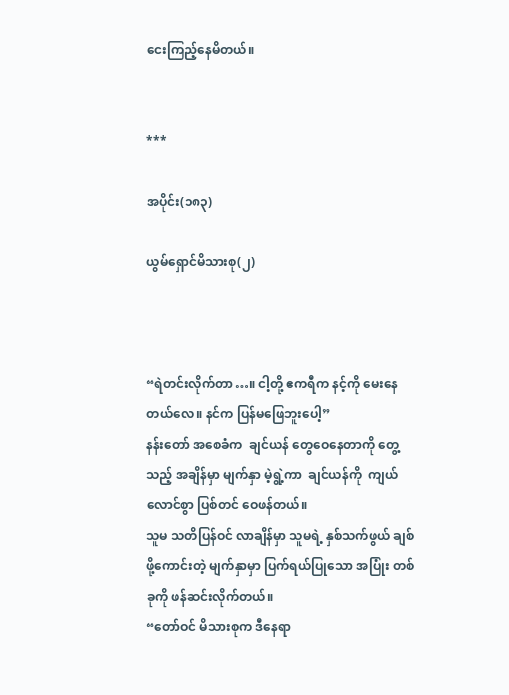ငေးကြည့်နေမိတယ်။


***

အပိုင်း(၁၈၃)

ယွမ်ရှောင်မိသားစု(၂)



“ရဲတင်းလိုက်တာ…။ ငါ့တို့ ဧကရီက နင့်ကို မေးနေတယ်လေ။ နင်က ပြန်မဖြေဘူးပေါ့”
နန်းတော် အစေခံက  ချင်ယန် တွေဝေနေတာကို တွေ့သည့် အချိန်မှာ မျက်နှာ မဲ့ရွဲ့ကာ  ချင်ယန်ကို  ကျယ်လောင်စွာ ပြစ်တင် ဝေဖန်တယ်။
သူမ သတိပြန်ဝင် လာချိန်မှာ သူမရဲ့ နှစ်သက်ဖွယ် ချစ်ဖို့ကောင်းတဲ့ မျက်နှာမှာ ပြက်ရယ်ပြုသော အပြုံး တစ်ခုကို ဖန်ဆင်းလိုက်တယ်။
“တော်ဝင် မိသားစုက ဒီနေရာ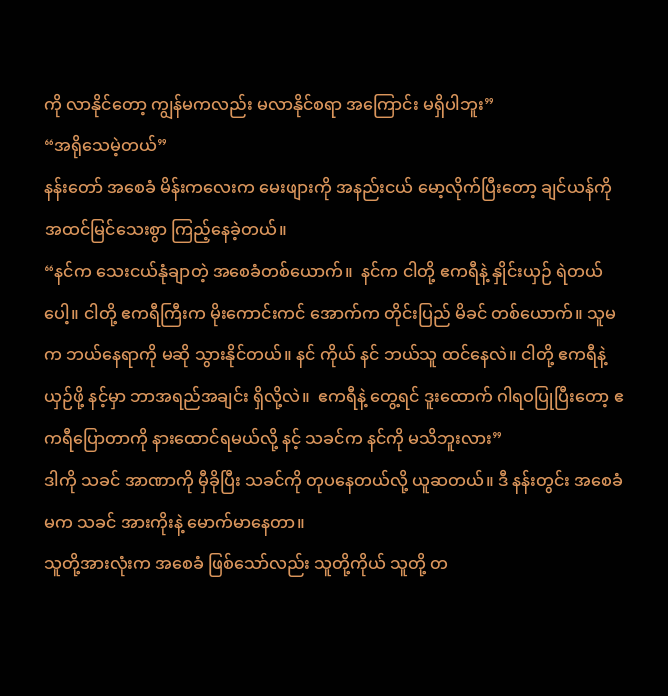ကို လာနိုင်တော့ ကျွန်မကလည်း မလာနိုင်စရာ အကြောင်း မရှိပါဘူး”
“အရိုသေမဲ့တယ်”
နန်းတော် အစေခံ မိန်းကလေးက မေးဖျားကို အနည်းငယ် မော့လိုက်ပြီးတော့ ချင်ယန်ကို အထင်မြင်သေးစွာ ကြည့်နေခဲ့တယ်။
“နင်က သေးငယ်နုံချာတဲ့ အစေခံတစ်ယောက်။  နင်က ငါတို့ ဧကရီနဲ့ နှိုင်းယှဉ် ရဲတယ်ပေါ့။ ငါတို့ ဧကရီကြီးက မိုးကောင်းကင် အောက်က တိုင်းပြည် မိခင် တစ်ယောက်။ သူမက ဘယ်နေရာကို မဆို သွားနိုင်တယ်။ နင် ကိုယ် နင် ဘယ်သူ ထင်နေလဲ။ ငါတို့ ဧကရီနဲ့ ယှဉ်ဖို့ နင့်မှာ ဘာအရည်အချင်း ရှိလို့လဲ။  ဧကရီနဲ့ တွေ့ရင် ဒူးထောက် ဂါရဝပြုပြီးတော့ ဧကရီပြောတာကို နားထောင်ရမယ်လို့ နင့် သခင်က နင်ကို မသိဘူးလား”
ဒါကို သခင် အာဏာကို မှီခိုပြီး သခင်ကို တုပနေတယ်လို့ ယူဆတယ်။ ဒီ နန်းတွင်း အစေခံမက သခင် အားကိုးနဲ့ မောက်မာနေတာ။
သူတို့အားလုံးက အစေခံ ဖြစ်သော်လည်း သူတို့ကိုယ် သူတို့ တ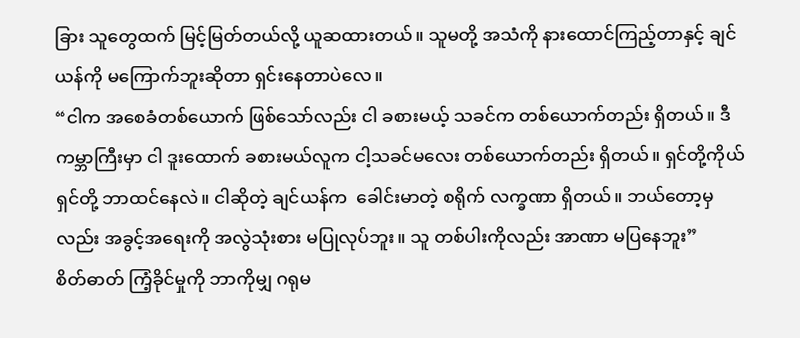ခြား သူတွေထက် မြင့်မြတ်တယ်လို့ ယူဆထားတယ်။ သူမတို့ အသံကို နားထောင်ကြည့်တာနှင့် ချင်ယန်ကို မကြောက်ဘူးဆိုတာ ရှင်းနေတာပဲလေ။
“ငါက အစေခံတစ်ယောက် ဖြစ်သော်လည်း ငါ ခစားမယ့် သခင်က တစ်ယောက်တည်း ရှိတယ်။ ဒီကမ္ဘာကြီးမှာ ငါ ဒူးထောက် ခစားမယ်လူက ငါ့သခင်မလေး တစ်ယောက်တည်း ရှိတယ်။ ရှင်တို့ကိုယ် ရှင်တို့ ဘာထင်နေလဲ။ ငါဆိုတဲ့ ချင်ယန်က  ခေါင်းမာတဲ့ စရိုက် လက္ခဏာ ရှိတယ်။ ဘယ်တော့မှလည်း အခွင့်အရေးကို အလွဲသုံးစား မပြုလုပ်ဘူး။ သူ တစ်ပါးကိုလည်း အာဏာ မပြနေဘူး”
စိတ်ဓာတ် ကြံ့ခိုင်မှုကို ဘာကိုမျှ ဂရုမ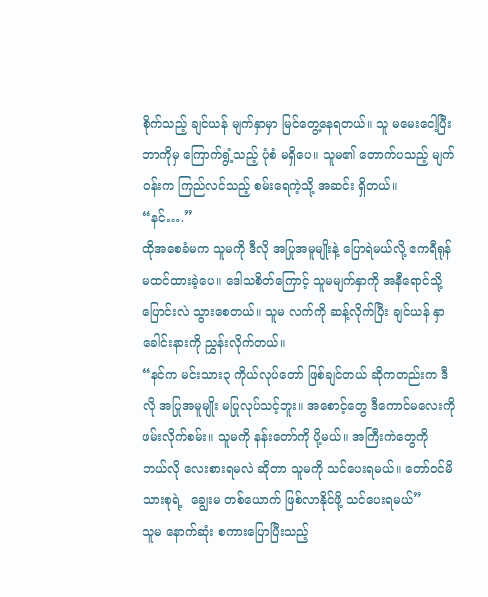စိုက်သည့် ချင်ယန် မျက်နှာမှာ မြင်တွေ့နေရတယ်။ သူ မမေးငေါ့ပြီး ဘာကိုမှ ကြောက်ရွံ့သည့် ပုံစံ မရှိပေ။ သူမ၏ တောက်ပသည့် မျက်ဝန်းက ကြည်လင်သည့် စမ်းရေကဲ့သို့ အဆင်း ရှိတယ်။
“နင်….”
ထိုအစေခံမက သူမကို ဒီလို အပြုအမူမျိုးနဲ့ ပြောရဲမယ်လို့ ဧကရီရုန် မထင်ထားခဲ့ပေ။ ဒေါသစိတ်ကြောင့် သူမမျက်နှာကို အနီရောင်သို့ ပြောင်းလဲ သွားစေတယ်။ သူမ လက်ကို ဆန့်လိုက်ပြီး ချင်ယန် နှာခေါင်းနားကို ညွှန်းလိုက်တယ်။
“နင်က မင်းသား၃ ကိုယ်လုပ်တော် ဖြစ်ချင်တယ် ဆိုကတည်းက ဒီလို အပြုအမူမျိုး မပြုလုပ်သင့်ဘူး။ အစောင့်တွေ ဒီကောင်မလေးကို ဖမ်းလိုက်စမ်း။ သူမကို နန်းတော်ကို ပို့မယ်။ အကြီးကဲတွေကို ဘယ်လို လေးစားရမလဲ ဆိုတာ သူမကို သင်ပေးရမယ်။ တော်ဝင်မိသားစုရဲ့  ချွေးမ တစ်ယောက် ဖြစ်လာနိုင်ဖို့ သင်ပေးရမယ်”
သူမ နောက်ဆုံး စကားပြောပြီးသည့်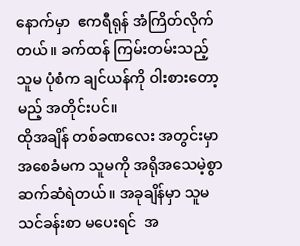နောက်မှာ  ဧကရီရုန် အံကြိတ်လိုက်တယ်။ ခက်ထန် ကြမ်းတမ်းသည့် သူမ ပုံစံက ချင်ယန်ကို ဝါးစားတော့မည့် အတိုင်းပင်။
ထိုအချိန် တစ်ခဏလေး အတွင်းမှာ အစေခံမက သူမကို အရိုအသေမဲ့စွာ ဆက်ဆံရဲတယ်။ အခုချိန်မှာ သူမ သင်ခန်းစာ မပေးရင်  အ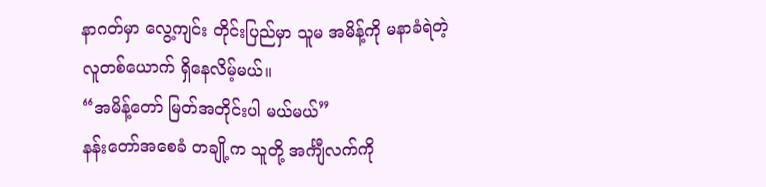နာဂတ်မှာ လွေ့ကျင်း တိုင်းပြည်မှာ သူမ အမိန့်ကို မနာခံရဲတဲ့ လူတစ်ယောက် ရှိနေလိမ့်မယ်။
“အမိန့်တော် မြတ်အတိုင်းပါ မယ်မယ်”
နန်းတော်အစေခံ တချို့က သူတို့ အင်္ကျီလက်ကို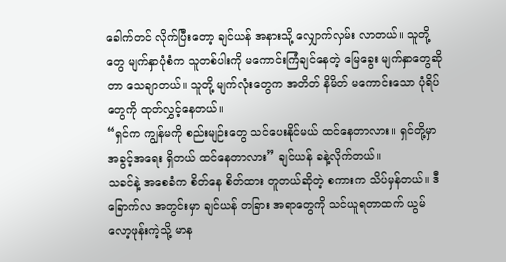ခေါက်တင် လိုက်ပြီးတော့ ချင်ယန် အနားသို့ လျှောက်လှမ်း လာတယ်။ သူတို့တွေ မျက်နှာပုံစံက သူတစ်ပါးကို မကောင်းကြံချင်နေတဲ့ မြေခွေး မျက်နှာတွေဆိုတာ သေချာတယ်။ သူတို့ မျက်လုံးတွေက အတိတ် နိမိတ် မကောင်းသော ပုံရိပ်တွေကို ထုတ်လွှင့်နေတယ်။
“ရှင်က ကျွန်မကို စည်းမျဉ်းတွေ သင်ပေးနိုင်မယ် ထင်နေတာလား။ ရှင်တို့မှာ အခွင့်အရေး ရှိတယ် ထင်နေတာလား” ချင်ယန် ခနဲ့လိုက်တယ်။
သခင်နဲ့ အစေခံက စိတ်နေ စိတ်ထား တူတယ်ဆိုတဲ့ စကားက သိပ်မှန်တယ်။ ဒီခြောက်လ အတွင်းမှာ ချင်ယန် တခြား အရာတွေကို သင်ယူရတာထက် ယွမ်လော့ဖုန်းကဲ့သို့ မာန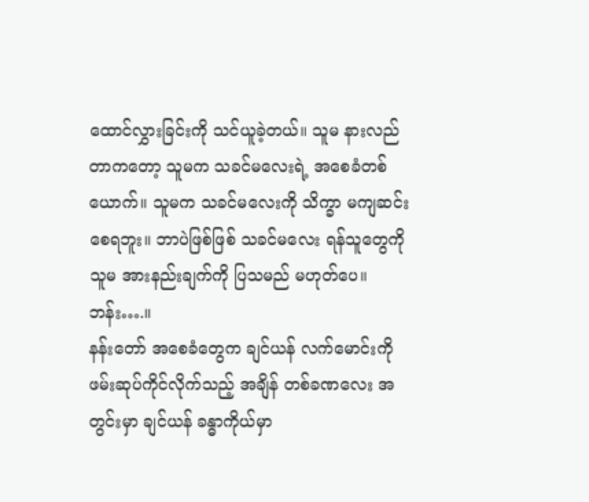ထောင်လွှားခြင်းကို သင်ယူခဲ့တယ်။ သူမ နားလည်တာကတော့ သူမက သခင်မလေးရဲ့ အစေခံတစ်ယောက်။ သူမက သခင်မလေးကို သိက္ခာ မကျဆင်း စေရဘူး။ ဘာပဲဖြစ်ဖြစ် သခင်မလေး ရန်သူတွေကို သူမ အားနည်းချက်ကို ပြသမည် မဟုတ်ပေ။
ဘန်း….။
နန်းတော် အစေခံတွေက ချင်ယန် လက်မောင်းကို ဖမ်းဆုပ်ကိုင်လိုက်သည့် အချိန် တစ်ခဏလေး အတွင်းမှာ ချင်ယန် ခန္ဓာကိုယ်မှာ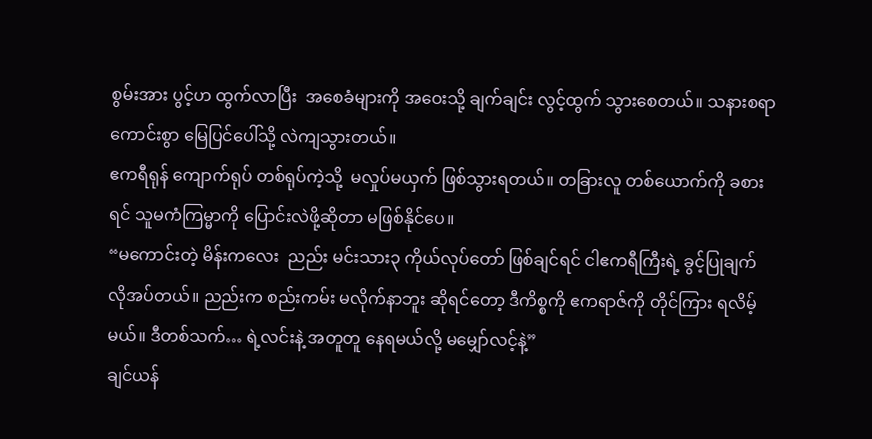စွမ်းအား ပွင့်ဟ ထွက်လာပြီး  အစေခံများကို အဝေးသို့ ချက်ချင်း လွင့်ထွက် သွားစေတယ်။ သနားစရာ ကောင်းစွာ မြေပြင်ပေါ်သို့ လဲကျသွားတယ်။
ဧကရီရုန် ကျောက်ရုပ် တစ်ရုပ်ကဲ့သို့  မလှုပ်မယှက် ဖြစ်သွားရတယ်။ တခြားလူ တစ်ယောက်ကို ခစားရင် သူမကံကြမ္မာကို ပြောင်းလဲဖို့ဆိုတာ မဖြစ်နိုင်ပေ။
“မကောင်းတဲ့ မိန်းကလေး  ညည်း မင်းသား၃ ကိုယ်လုပ်တော် ဖြစ်ချင်ရင် ငါဧကရီကြီးရဲ့ ခွင့်ပြုချက် လိုအပ်တယ်။ ညည်းက စည်းကမ်း မလိုက်နာဘူး ဆိုရင်တော့ ဒီကိစ္စကို ဧကရာဇ်ကို တိုင်ကြား ရလိမ့်မယ်။ ဒီတစ်သက်… ရဲ့လင်းနဲ့ အတူတူ နေရမယ်လို့ မမျှော်လင့်နဲ့”
ချင်ယန်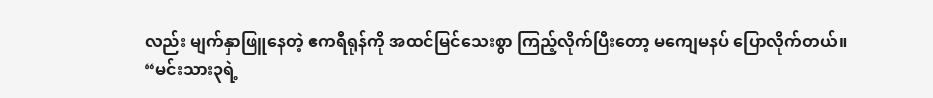လည်း မျက်နှာဖြူနေတဲ့ ဧကရီရုန်ကို အထင်မြင်သေးစွာ ကြည့်လိုက်ပြီးတော့ မကျေမနပ် ပြောလိုက်တယ်။
“မင်းသား၃ရဲ့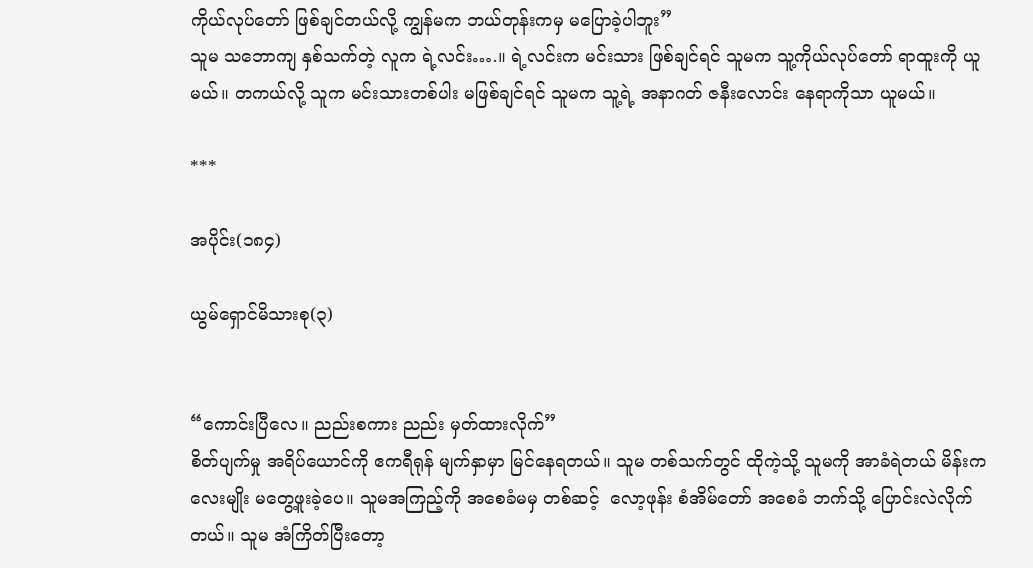ကိုယ်လုပ်တော် ဖြစ်ချင်တယ်လို့ ကျွန်မက ဘယ်တုန်းကမှ မပြောခဲ့ပါဘူး”
သူမ သဘောကျ နှစ်သက်တဲ့ လူက ရဲ့လင်း….။ ရဲ့လင်းက မင်းသား ဖြစ်ချင်ရင် သူမက သူ့ကိုယ်လုပ်တော် ရာထူးကို ယူမယ်။ တကယ်လို့ သူက မင်းသားတစ်ပါး မဖြစ်ချင်ရင် သူမက သူ့ရဲ့ အနာဂတ် ဇနီးလောင်း နေရာကိုသာ ယူမယ်။

***

အပိုင်း(၁၈၄)

ယွမ်ရှောင်မိသားစု(၃)


“ကောင်းပြီလေ။ ညည်းစကား ညည်း မှတ်ထားလိုက်”
စိတ်ပျက်မှု အရိပ်ယောင်ကို ဧကရီရုန် မျက်နှာမှာ မြင်နေရတယ်။ သူမ တစ်သက်တွင် ထိုကဲ့သို့ သူမကို အာခံရဲတယ် မိန်းကလေးမျိုး မတွေ့ဖူးခဲ့ပေ။ သူမအကြည့်ကို အစေခံမမှ တစ်ဆင့်  လော့ဖုန်း စံအိမ်တော် အစေခံ ဘက်သို့ ပြောင်းလဲလိုက်တယ်။ သူမ အံကြိတ်ပြီးတော့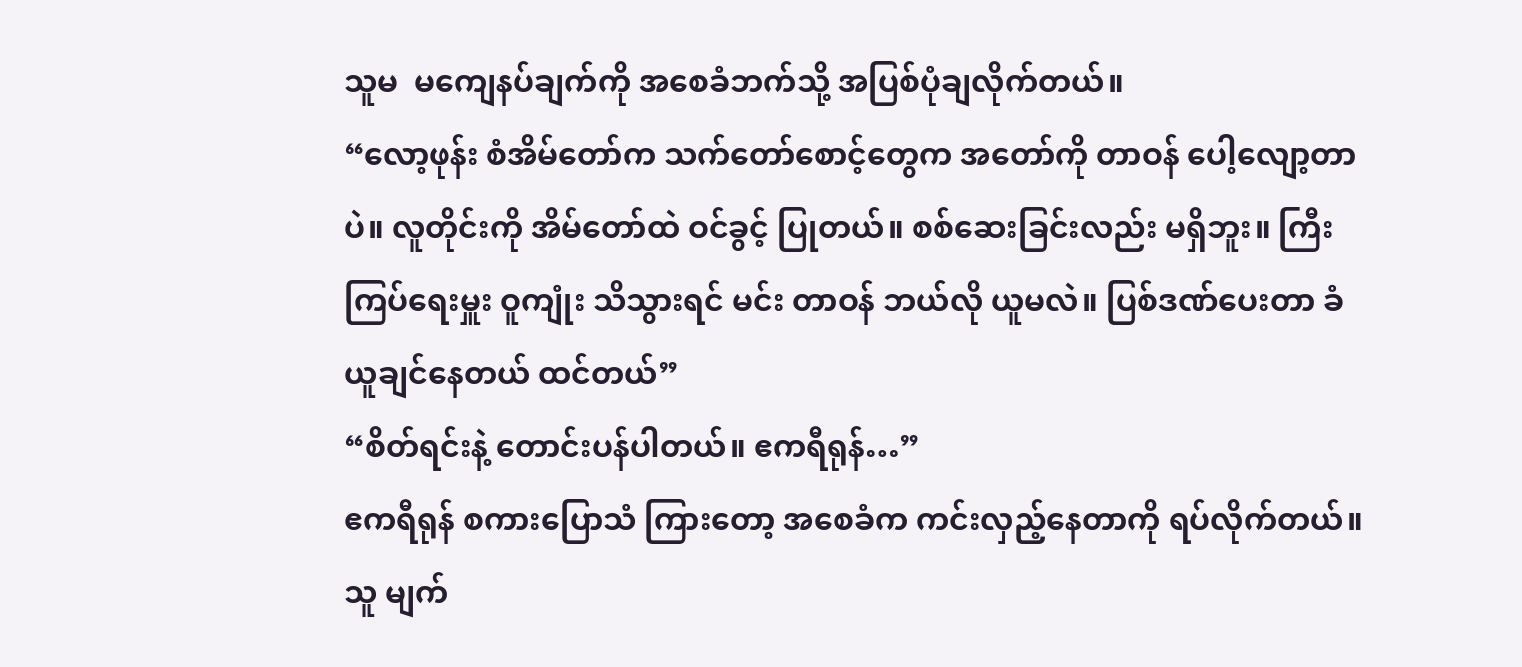သူမ  မကျေနပ်ချက်ကို အစေခံဘက်သို့ အပြစ်ပုံချလိုက်တယ်။
“လော့ဖုန်း စံအိမ်တော်က သက်တော်စောင့်တွေက အတော်ကို တာဝန် ပေါ့လျော့တာပဲ။ လူတိုင်းကို အိမ်တော်ထဲ ဝင်ခွင့် ပြုတယ်။ စစ်ဆေးခြင်းလည်း မရှိဘူး။ ကြီးကြပ်ရေးမှူး ဝူကျုံး သိသွားရင် မင်း တာဝန် ဘယ်လို ယူမလဲ။ ပြစ်ဒဏ်ပေးတာ ခံယူချင်နေတယ် ထင်တယ်”
“စိတ်ရင်းနဲ့ တောင်းပန်ပါတယ်။ ဧကရီရုန်…”
ဧကရီရုန် စကားပြောသံ ကြားတော့ အစေခံက ကင်းလှည့်နေတာကို ရပ်လိုက်တယ်။ သူ မျက်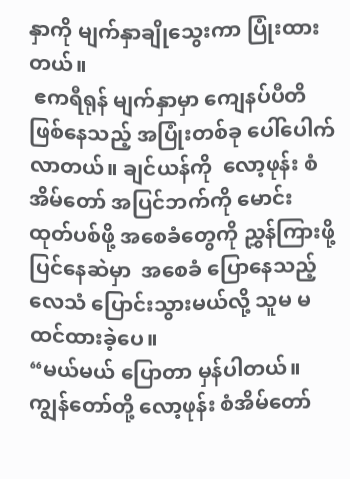နှာကို မျက်နှာချိုသွေးကာ ပြုံးထားတယ်။
 ဧကရီရုန် မျက်နှာမှာ ကျေနပ်ပီတိ ဖြစ်နေသည့် အပြုံးတစ်ခု ပေါ်ပေါက်လာတယ်။ ချင်ယန်ကို  လော့ဖုန်း စံအိမ်တော် အပြင်ဘက်ကို မောင်းထုတ်ပစ်ဖို့ အစေခံတွေကို ညွှန်ကြားဖို့ ပြင်နေဆဲမှာ  အစေခံ ပြောနေသည့် လေသံ ပြောင်းသွားမယ်လို့ သူမ မထင်ထားခဲ့ပေ။
“မယ်မယ် ပြောတာ မှန်ပါတယ်။ ကျွန်တော်တို့ လော့ဖုန်း စံအိမ်တော်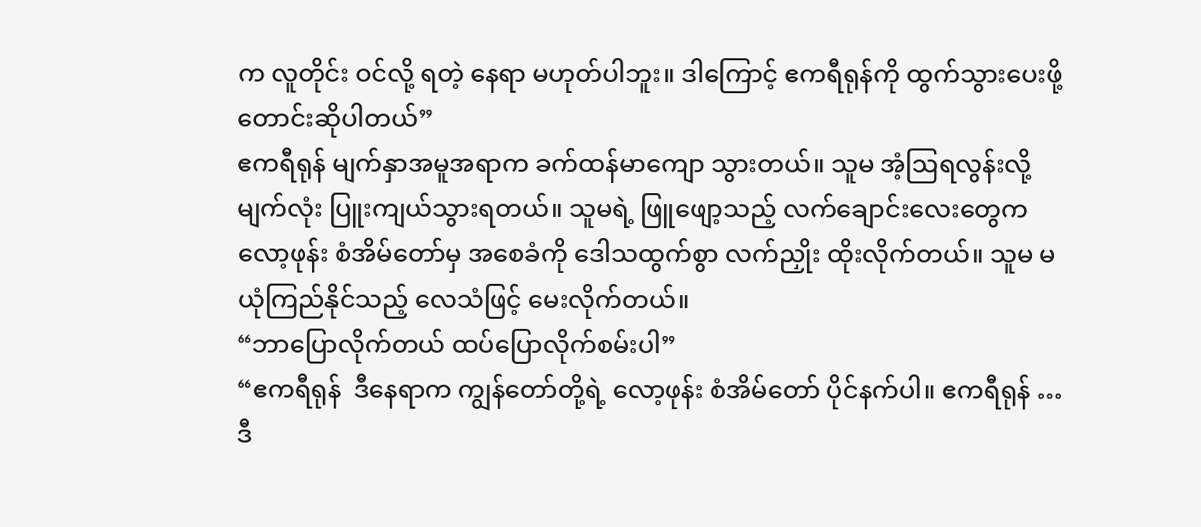က လူတိုင်း ဝင်လို့ ရတဲ့ နေရာ မဟုတ်ပါဘူး။ ဒါကြောင့် ဧကရီရုန်ကို ထွက်သွားပေးဖို့ တောင်းဆိုပါတယ်”
ဧကရီရုန် မျက်နှာအမူအရာက ခက်ထန်မာကျော သွားတယ်။ သူမ အံ့ဩရလွန်းလို့ မျက်လုံး ပြူးကျယ်သွားရတယ်။ သူမရဲ့ ဖြူဖျော့သည့် လက်ချောင်းလေးတွေက  လော့ဖုန်း စံအိမ်တော်မှ အစေခံကို ဒေါသထွက်စွာ လက်ညှိုး ထိုးလိုက်တယ်။ သူမ မယုံကြည်နိုင်သည့် လေသံဖြင့် မေးလိုက်တယ်။
“ဘာပြောလိုက်တယ် ထပ်ပြောလိုက်စမ်းပါ”
“ဧကရီရုန်  ဒီနေရာက ကျွန်တော်တို့ရဲ့ လော့ဖုန်း စံအိမ်တော် ပိုင်နက်ပါ။ ဧကရီရုန် … ဒီ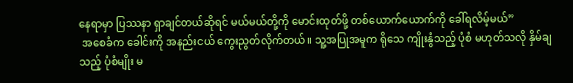နေရာမှာ ပြဿနာ ရှာချင်တယ်ဆိုရင် မယ်မယ်တို့ကို မောင်းထုတ်ဖို့ တစ်ယောက်ယောက်ကို ခေါ်ရလိမ့်မယ်”
 အစေခံက ခေါင်းကို အနည်းငယ် ကွေးညွတ်လိုက်တယ်။ သူ့အပြုအမူက ရိုသေ ကျိုးနွံသည့် ပုံစံ မဟုတ်သလို နှိမ်ချသည့် ပုံစံမျိုး မ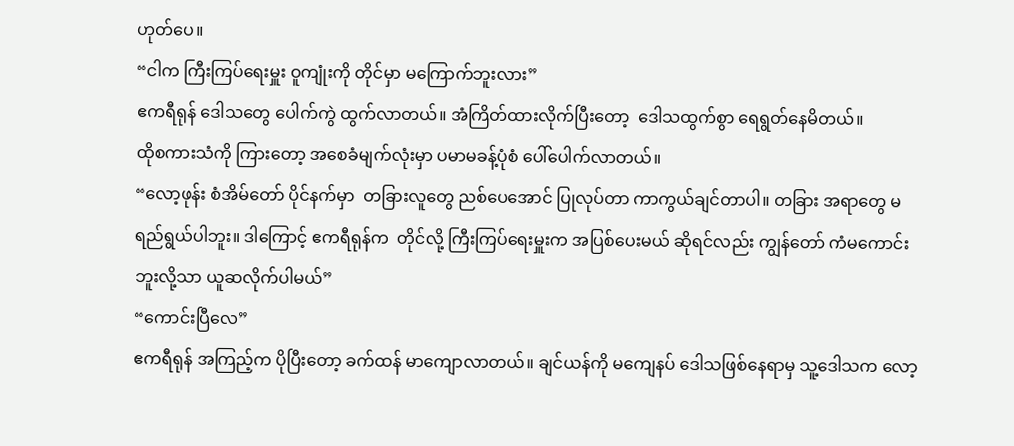ဟုတ်ပေ။
“ငါက ကြီးကြပ်ရေးမှူး ဝူကျုံးကို တိုင်မှာ မကြောက်ဘူးလား”
ဧကရီရုန် ဒေါသတွေ ပေါက်ကွဲ ထွက်လာတယ်။ အံကြိတ်ထားလိုက်ပြီးတော့  ဒေါသထွက်စွာ ရေရွတ်နေမိတယ်။
ထိုစကားသံကို ကြားတော့ အစေခံမျက်လုံးမှာ ပမာမခန့်ပုံစံ ပေါ်ပေါက်လာတယ်။
“လော့ဖုန်း စံအိမ်တော် ပိုင်နက်မှာ  တခြားလူတွေ ညစ်ပေအောင် ပြုလုပ်တာ ကာကွယ်ချင်တာပါ။ တခြား အရာတွေ မရည်ရွယ်ပါဘူး။ ဒါကြောင့် ဧကရီရုန်က  တိုင်လို့ ကြီးကြပ်ရေးမှူးက အပြစ်ပေးမယ် ဆိုရင်လည်း ကျွန်တော် ကံမကောင်းဘူးလို့သာ ယူဆလိုက်ပါမယ်”
“ကောင်းပြီလေ”
ဧကရီရုန် အကြည့်က ပိုပြီးတော့ ခက်ထန် မာကျောလာတယ်။ ချင်ယန်ကို မကျေနပ် ဒေါသဖြစ်နေရာမှ သူ့ဒေါသက လော့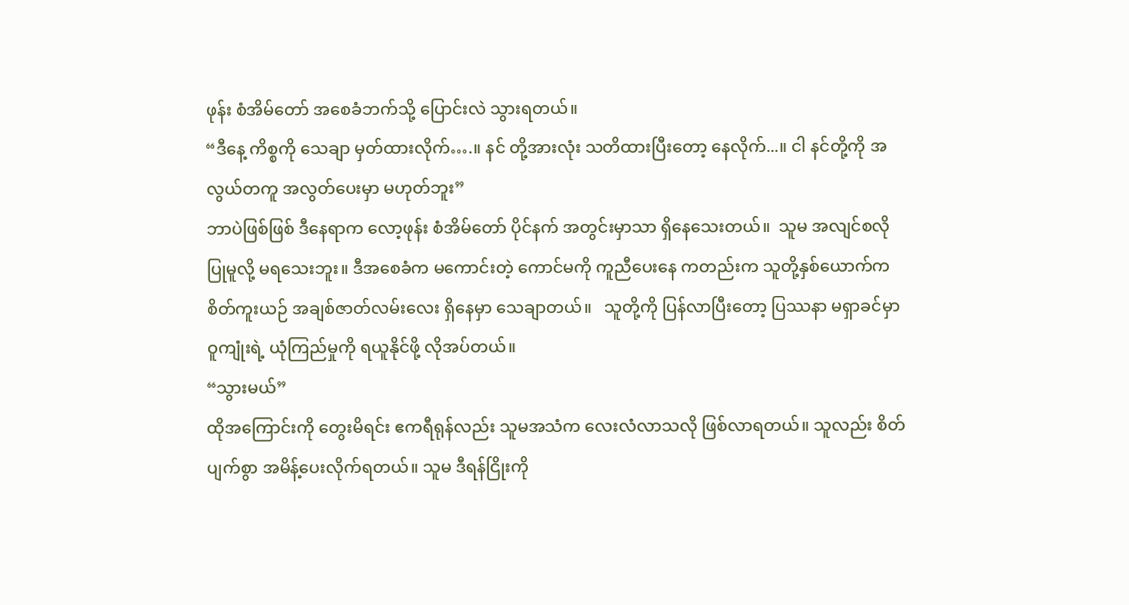ဖုန်း စံအိမ်တော် အစေခံဘက်သို့ ပြောင်းလဲ သွားရတယ်။
“ဒီနေ့ ကိစ္စကို သေချာ မှတ်ထားလိုက်….။ နင် တို့အားလုံး သတိထားပြီးတော့ နေလိုက်...။ ငါ နင်တို့ကို အလွယ်တကူ အလွတ်ပေးမှာ မဟုတ်ဘူး”
ဘာပဲဖြစ်ဖြစ် ဒီနေရာက လော့ဖုန်း စံအိမ်တော် ပိုင်နက် အတွင်းမှာသာ ရှိနေသေးတယ်။  သူမ အလျင်စလို ပြုမူလို့ မရသေးဘူး။ ဒီအစေခံက မကောင်းတဲ့ ကောင်မကို ကူညီပေးနေ ကတည်းက သူတို့နှစ်ယောက်က စိတ်ကူးယဉ် အချစ်ဇာတ်လမ်းလေး ရှိနေမှာ သေချာတယ်။   သူတို့ကို ပြန်လာပြီးတော့ ပြဿနာ မရှာခင်မှာ ဝူကျုံးရဲ့ ယုံကြည်မှုကို ရယူနိုင်ဖို့ လိုအပ်တယ်။
“သွားမယ်”
ထိုအကြောင်းကို တွေးမိရင်း ဧကရီရုန်လည်း သူမအသံက လေးလံလာသလို ဖြစ်လာရတယ်။ သူလည်း စိတ်ပျက်စွာ အမိန့်ပေးလိုက်ရတယ်။ သူမ ဒီရန်ငြိုးကို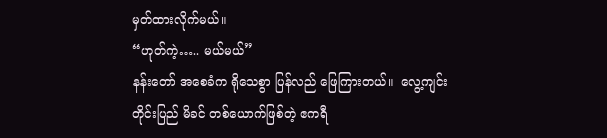မှတ်ထားလိုက်မယ်။
“ဟုတ်ကဲ့….. မယ်မယ်”
နန်းတော် အစေခံက ရိုသေစွာ ပြန်လည် ဖြေကြားတယ်။  လွေ့ကျင်း တိုင်းပြည် မိခင် တစ်ယောက်ဖြစ်တဲ့ ဧကရီ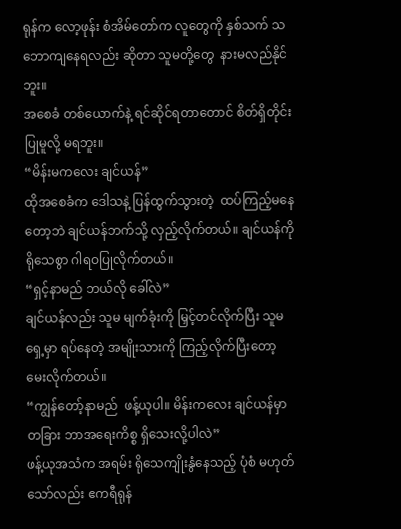ရုန်က လော့ဖုန်း စံအိမ်တော်က လူတွေကို နှစ်သက် သဘောကျနေရလည်း ဆိုတာ သူမတို့တွေ  နားမလည်နိုင်ဘူး။
အစေခံ တစ်ယောက်နဲ့ ရင်ဆိုင်ရတာတောင် စိတ်ရှိတိုင်း ပြုမူလို့ မရဘူး။
“မိန်းမကလေး ချင်ယန်”
ထိုအစေခံက ဒေါသနဲ့ ပြန်ထွက်သွားတဲ့  ထပ်ကြည့်မနေတော့ဘဲ ချင်ယန်ဘက်သို့ လှည့်လိုက်တယ်။ ချင်ယန်ကို ရိုသေစွာ ဂါရဝပြုလိုက်တယ်။
“ရှင့်နာမည် ဘယ်လို ခေါ်လဲ”
ချင်ယန်လည်း သူမ မျက်ခုံးကို မြှင့်တင်လိုက်ပြီး သူမ ရှေ့မှာ ရပ်နေတဲ့ အမျိုးသားကို ကြည့်လိုက်ပြီးတော့ မေးလိုက်တယ်။
“ကျွန်တော့်နာမည်  ဖန့်ယုပါ။ မိန်းကလေး ချင်ယန်မှာ တခြား ဘာအရေးကိစ္စ ရှိသေးလို့ပါလဲ”
ဖန့်ယုအသံက အရမ်း ရိုသေကျိုးနွံနေသည့် ပုံစံ မဟုတ်သော်လည်း ဧကရီရုန်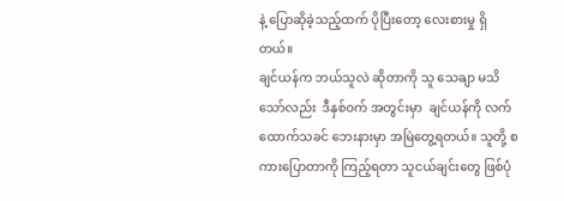နဲ့ ပြောဆိုခဲ့သည့်ထက် ပိုပြီးတော့ လေးစားမှု ရှိတယ်။
ချင်ယန်က ဘယ်သူလဲ ဆိုတာကို သူ သေချာ မသိသော်လည်း  ဒီနှစ်ဝက် အတွင်းမှာ  ချင်ယန်ကို လက်ထောက်သခင် ဘေးနားမှာ အမြဲတွေ့ရတယ်။ သူတို့ စကားပြောတာကို ကြည့်ရတာ သူငယ်ချင်းတွေ ဖြစ်ပုံ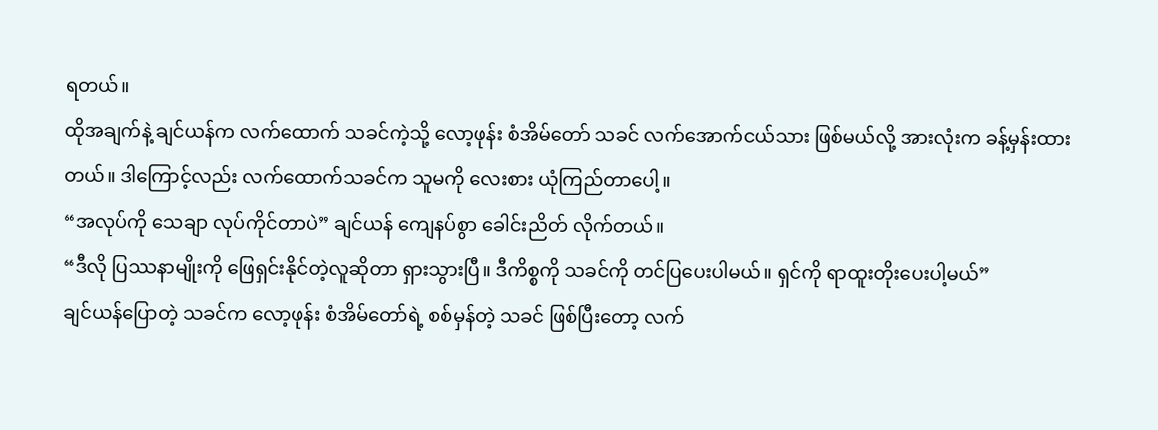ရတယ်။
ထိုအချက်နဲ့ ချင်ယန်က လက်ထောက် သခင်ကဲ့သို့ လော့ဖုန်း စံအိမ်တော် သခင် လက်အောက်ငယ်သား ဖြစ်မယ်လို့ အားလုံးက ခန့်မှန်းထားတယ်။ ဒါကြောင့်လည်း လက်ထောက်သခင်က သူမကို လေးစား ယုံကြည်တာပေါ့။
“အလုပ်ကို သေချာ လုပ်ကိုင်တာပဲ” ချင်ယန် ကျေနပ်စွာ ခေါင်းညိတ် လိုက်တယ်။
“ဒီလို ပြဿနာမျိုးကို ဖြေရှင်းနိုင်တဲ့လူဆိုတာ ရှားသွားပြီ။ ဒီကိစ္စကို သခင်ကို တင်ပြပေးပါမယ်။ ရှင်ကို ရာထူးတိုးပေးပါ့မယ်”
ချင်ယန်ပြောတဲ့ သခင်က လော့ဖုန်း စံအိမ်တော်ရဲ့ စစ်မှန်တဲ့ သခင် ဖြစ်ပြီးတော့ လက်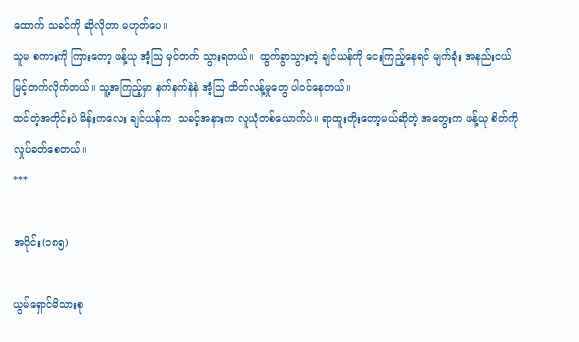ထောက် သခင်ကို ဆိုလိုတာ မဟုတ်ပေ။
သူမ စကားကို ကြားတော့ ဖန့်ယု အံ့ဩ မှင်တက် သွားရတယ်။  ထွက်ခွာသွားတဲ့ ချင်ယန်ကို ငေးကြည့်နေရင် မျက်ခုံး အနည်းငယ် မြင့်တက်လိုက်တယ်။ သူ့အကြည့်မှာ နက်နက်နဲနဲ အံ့ဩ ထိတ်လန့်မှုတွေ ပါဝင်နေတယ်။
ထင်တဲ့အတိုင်းပဲ မိန်းကလေး ချင်ယန်က  သခင့်အနားက လူယုံတစ်ယောက်ပဲ။ ရာထူးတိုးတော့မယ်ဆိုတဲ့ အတွေးက ဖန့်ယု စိတ်ကို လှုပ်ခတ်စေတယ်။
***

အပိုင်း(၁၈၅)

ယွမ်ရှောင်မိသားစု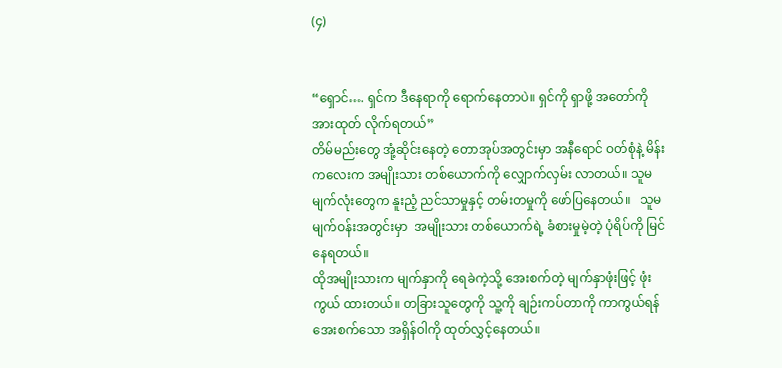(၄)


“ရှောင်…. ရှင်က ဒီနေရာကို ရောက်နေတာပဲ။ ရှင်ကို ရှာဖို့ အတော်ကို အားထုတ် လိုက်ရတယ်”
တိမ်မည်းတွေ အုံ့ဆိုင်းနေတဲ့ တောအုပ်အတွင်းမှာ အနီရောင် ဝတ်စုံနဲ့ မိန်းကလေးက အမျိုးသား တစ်ယောက်ကို လျှောက်လှမ်း လာတယ်။ သူမ မျက်လုံးတွေက နူးညံ့ ညင်သာမှုနှင့် တမ်းတမှုကို ဖော်ပြနေတယ်။   သူမ မျက်ဝန်းအတွင်းမှာ  အမျိုးသား တစ်ယောက်ရဲ့ ခံစားမှုမဲ့တဲ့ ပုံရိပ်ကို မြင်နေရတယ်။
ထိုအမျိုးသားက မျက်နှာကို ရေခဲကဲ့သို့ အေးစက်တဲ့ မျက်နှာဖုံးဖြင့် ဖုံးကွယ် ထားတယ်။ တခြားသူတွေကို သူ့ကို ချဉ်းကပ်တာကို ကာကွယ်ရန် အေးစက်သော အရှိန်ဝါကို ထုတ်လွှင့်နေတယ်။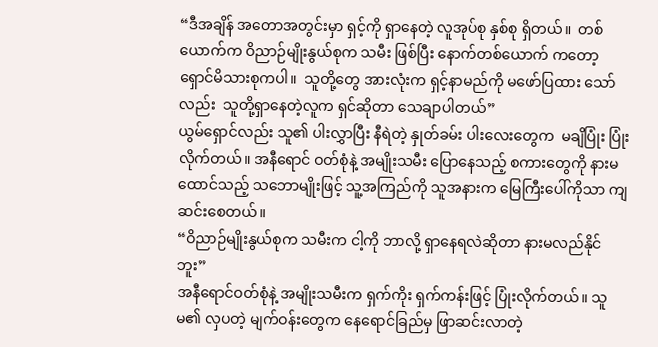“ဒီအချိန် အတောအတွင်းမှာ ရှင့်ကို ရှာနေတဲ့ လူအုပ်စု နှစ်စု ရှိတယ်။  တစ်ယောက်က ဝိညာဉ်မျိုးနွယ်စုက သမီး ဖြစ်ပြီး နောက်တစ်ယောက် ကတော့ ရှောင်မိသားစုကပါ။  သူတို့တွေ အားလုံးက ရှင့်နာမည်ကို မဖော်ပြထား သော်လည်း  သူတို့ရှာနေတဲ့လူက ရှင်ဆိုတာ သေချာပါတယ်”
ယွမ်ရှောင်လည်း သူ၏ ပါးလွှာပြီး နီရဲတဲ့ နှုတ်ခမ်း ပါးလေးတွေက  မချိပြုံး ပြုံးလိုက်တယ်။ အနီရောင် ဝတ်စုံနဲ့ အမျိုးသမီး ပြောနေသည့် စကားတွေကို နားမထောင်သည့် သဘောမျိုးဖြင့် သူ့အကြည်ကို သူအနားက မြေကြီးပေါ်ကိုသာ ကျဆင်းစေတယ်။
“ဝိညာဉ်မျိုးနွယ်စုက သမီးက ငါ့ကို ဘာလို့ ရှာနေရလဲဆိုတာ နားမလည်နိုင်ဘူး”
အနီရောင်ဝတ်စုံနဲ့ အမျိုးသမီးက ရှက်ကိုး ရှက်ကန်းဖြင့် ပြုံးလိုက်တယ်။ သူမ၏ လှပတဲ့ မျက်ဝန်းတွေက နေရောင်ခြည်မှ ဖြာဆင်းလာတဲ့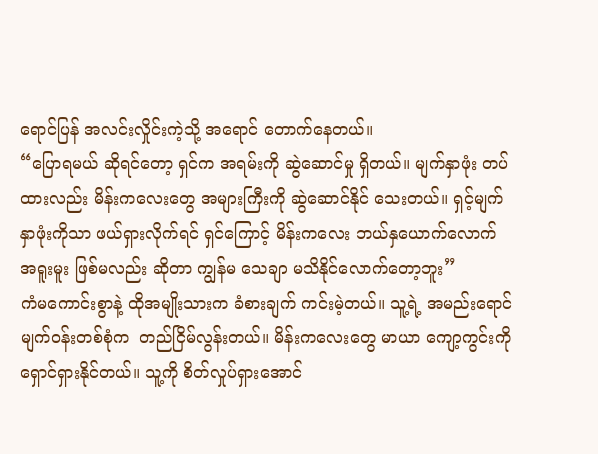ရောင်ပြန် အလင်းလှိုင်းကဲ့သို့ အရောင် တောက်နေတယ်။
“ပြောရမယ် ဆိုရင်တော့ ရှင်က အရမ်းကို ဆွဲဆောင်မှု ရှိတယ်။ မျက်နှာဖုံး တပ်ထားလည်း မိန်းကလေးတွေ အများကြီးကို ဆွဲဆောင်နိုင် သေးတယ်။ ရှင့်မျက်နှာဖုံးကိုသာ ဖယ်ရှားလိုက်ရင် ရှင်ကြောင့် မိန်းကလေး ဘယ်နှယောက်လောက် အရူးမူး ဖြစ်မလည်း ဆိုတာ ကျွန်မ သေချာ မသိနိုင်လောက်တော့ဘူး”
ကံမကောင်းစွာနဲ့ ထိုအမျိုးသားက ခံစားချက် ကင်းမဲ့တယ်။ သူ့ရဲ့ အမည်းရောင် မျက်ဝန်းတစ်စုံက  တည်ငြိမ်လွန်းတယ်။ မိန်းကလေးတွေ မာယာ ကျော့ကွင်းကို ရှောင်ရှားနိုင်တယ်။ သူ့ကို စိတ်လှုပ်ရှားအောင်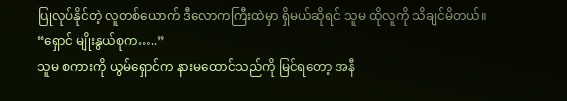ပြုလုပ်နိုင်တဲ့ လူတစ်ယောက် ဒီလောကကြီးထဲမှာ ရှိမယ်ဆိုရင် သူမ ထိုလူကို သိချင်မိတယ်။
“ရှောင် မျိုးနွယ်စုက…..”
သူမ စကားကို ယွမ်ရှောင်က နားမထောင်သည်ကို မြင်ရတော့ အနီ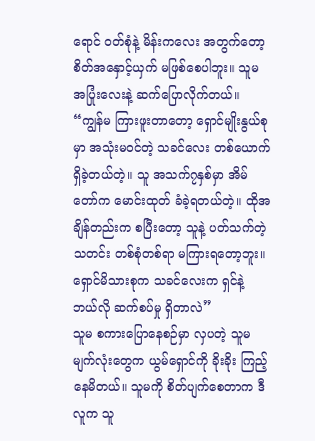ရောင် ဝတ်စုံနဲ့ မိန်းကလေး အတွက်တော့ စိတ်အနှောင့်ယှက် မဖြစ်စေပါဘူး။ သူမ အပြုံးလေးနဲ့ ဆက်ပြောလိုက်တယ်။
“ကျွန်မ ကြားဖူးတာတော့ ရှောင်မျိုးနွယ်စုမှာ အသုံးမဝင်တဲ့ သခင်လေး တစ်ယောက် ရှိခဲ့တယ်တဲ့။ သူ အသက်၇နှစ်မှာ အိမ်တော်က မောင်းထုတ် ခံခဲ့ရတယ်တဲ့။ ထိုအချိန်တည်းက စပြီးတော့ သူနဲ့ ပတ်သက်တဲ့ သတင်း တစ်စုံတစ်ရာ မကြားရတော့ဘူး။ ရှောင်မိသားစုက သခင်လေးက ရှင်နဲ့ ဘယ်လို ဆက်စပ်မှု ရှိတာလဲ”
သူမ စကားပြောနေစဉ်မှာ လှပတဲ့ သူမမျက်လုံးတွေက ယွမ်ရှောင်ကို ခိုးခိုး ကြည့်နေမိတယ်။ သူမကို စိတ်ပျက်စေတာက ဒီလူက သူ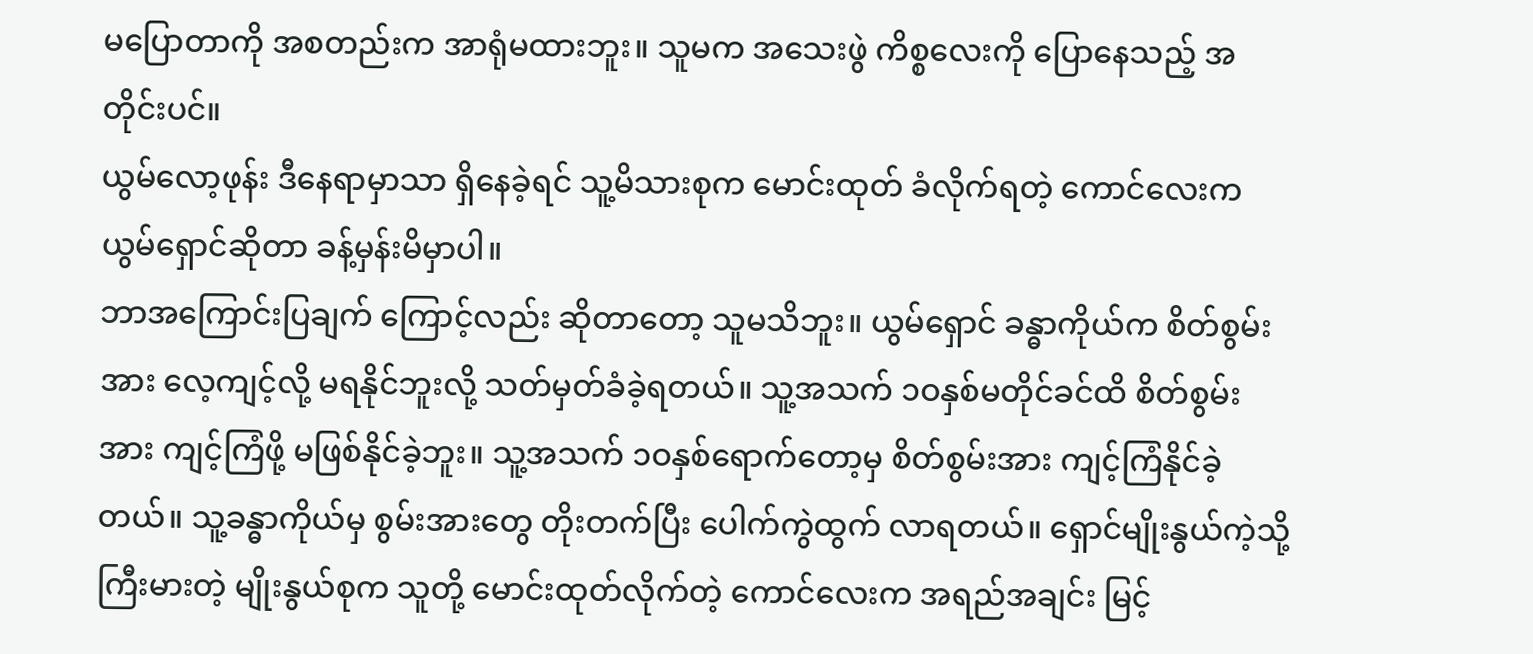မပြောတာကို အစတည်းက အာရုံမထားဘူး။ သူမက အသေးဖွဲ ကိစ္စလေးကို ပြောနေသည့် အတိုင်းပင်။
ယွမ်လော့ဖုန်း ဒီနေရာမှာသာ ရှိနေခဲ့ရင် သူ့မိသားစုက မောင်းထုတ် ခံလိုက်ရတဲ့ ကောင်လေးက ယွမ်ရှောင်ဆိုတာ ခန့်မှန်းမိမှာပါ။
ဘာအကြောင်းပြချက် ကြောင့်လည်း ဆိုတာတော့ သူမသိဘူး။ ယွမ်ရှောင် ခန္ဓာကိုယ်က စိတ်စွမ်းအား လေ့ကျင့်လို့ မရနိုင်ဘူးလို့ သတ်မှတ်ခံခဲ့ရတယ်။ သူ့အသက် ၁ဝနှစ်မတိုင်ခင်ထိ စိတ်စွမ်းအား ကျင့်ကြံဖို့ မဖြစ်နိုင်ခဲ့ဘူး။ သူ့အသက် ၁ဝနှစ်ရောက်တော့မှ စိတ်စွမ်းအား ကျင့်ကြံနိုင်ခဲ့တယ်။ သူ့ခန္ဓာကိုယ်မှ စွမ်းအားတွေ တိုးတက်ပြီး ပေါက်ကွဲထွက် လာရတယ်။ ရှောင်မျိုးနွယ်ကဲ့သို့ ကြီးမားတဲ့ မျိုးနွယ်စုက သူတို့ မောင်းထုတ်လိုက်တဲ့ ကောင်လေးက အရည်အချင်း မြင့်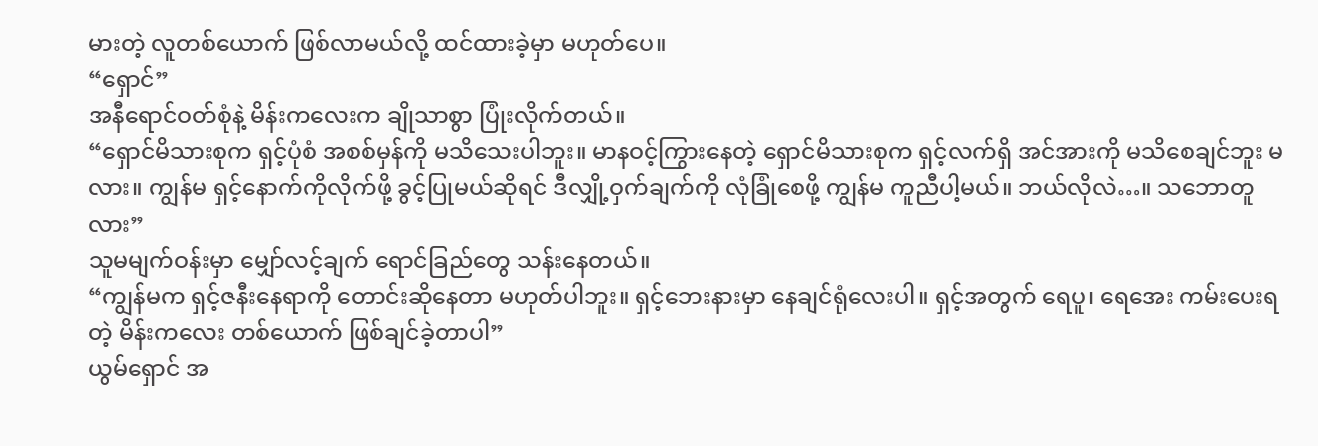မားတဲ့ လူတစ်ယောက် ဖြစ်လာမယ်လို့ ထင်ထားခဲ့မှာ မဟုတ်ပေ။
“ရှောင်”
အနီရောင်ဝတ်စုံနဲ့ မိန်းကလေးက ချိုသာစွာ ပြုံးလိုက်တယ်။
“ရှောင်မိသားစုက ရှင့်ပုံစံ အစစ်မှန်ကို မသိသေးပါဘူး။ မာနဝင့်ကြွားနေတဲ့ ရှောင်မိသားစုက ရှင့်လက်ရှိ အင်အားကို မသိစေချင်ဘူး မလား။ ကျွန်မ ရှင့်နောက်ကိုလိုက်ဖို့ ခွင့်ပြုမယ်ဆိုရင် ဒီလျှို့ဝှက်ချက်ကို လုံခြုံစေဖို့ ကျွန်မ ကူညီပါ့မယ်။ ဘယ်လိုလဲ…။ သဘောတူလား”
သူမမျက်ဝန်းမှာ မျှော်လင့်ချက် ရောင်ခြည်တွေ သန်းနေတယ်။
“ကျွန်မက ရှင့်ဇနီးနေရာကို တောင်းဆိုနေတာ မဟုတ်ပါဘူး။ ရှင့်ဘေးနားမှာ နေချင်ရုံလေးပါ။ ရှင့်အတွက် ရေပူ၊ ရေအေး ကမ်းပေးရတဲ့ မိန်းကလေး တစ်ယောက် ဖြစ်ချင်ခဲ့တာပါ”
ယွမ်ရှောင် အ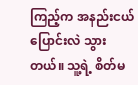ကြည့်က အနည်းငယ် ပြောင်းလဲ သွားတယ်။ သူ့ရဲ့ စိတ်မ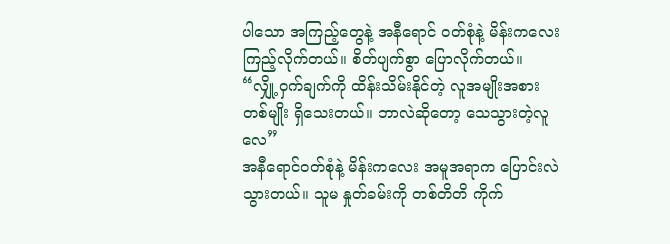ပါသော အကြည့်တွေနဲ့ အနီရောင် ဝတ်စုံနဲ့ မိန်းကလေး ကြည့်လိုက်တယ်။ စိတ်ပျက်စွာ ပြောလိုက်တယ်။
“လျှို့ဝှက်ချက်ကို ထိန်းသိမ်းနိုင်တဲ့ လူအမျိုးအစား တစ်မျိုး ရှိသေးတယ်။ ဘာလဲဆိုတော့ သေသွားတဲ့လူလေ”
အနီရောင်ဝတ်စုံနဲ့ မိန်းကလေး အမူအရာက ပြောင်းလဲသွားတယ်။ သူမ နှုတ်ခမ်းကို တစ်တိတိ ကိုက်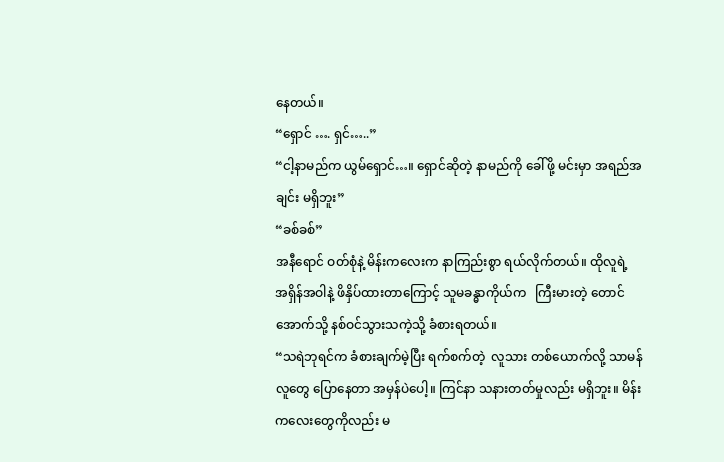နေတယ်။
“ရှောင် …. ရှင်…..”
“ငါ့နာမည်က ယွမ်ရှောင်…။ ရှောင်ဆိုတဲ့ နာမည်ကို ခေါ်ဖို့ မင်းမှာ အရည်အချင်း မရှိဘူး”
“ခစ်ခစ်”
အနီရောင် ဝတ်စုံနဲ့ မိန်းကလေးက နာကြည်းစွာ ရယ်လိုက်တယ်။ ထိုလူရဲ့ အရှိန်အဝါနဲ့ ဖိနှိပ်ထားတာကြောင့် သူမခန္ဓာကိုယ်က   ကြီးမားတဲ့ တောင်အောက်သို့ နစ်ဝင်သွားသကဲ့သို့ ခံစားရတယ်။
“သရဲဘုရင်က ခံစားချက်မဲ့ပြီး ရက်စက်တဲ့  လူသား တစ်ယောက်လို့ သာမန်လူတွေ ပြောနေတာ အမှန်ပဲပေါ့။ ကြင်နာ သနားတတ်မှုလည်း မရှိဘူး။ မိန်းကလေးတွေကိုလည်း မ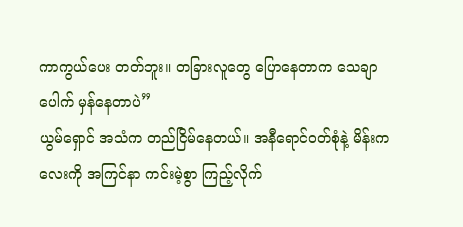ကာကွယ်ပေး တတ်ဘူး။ တခြားလူတွေ ပြောနေတာက သေချာပေါက် မှန်နေတာပဲ”
ယွမ်ရှောင် အသံက တည်ငြိမ်နေတယ်။ အနီရောင်ဝတ်စုံနဲ့ မိန်းကလေးကို အကြင်နာ ကင်းမဲ့စွာ ကြည့်လိုက်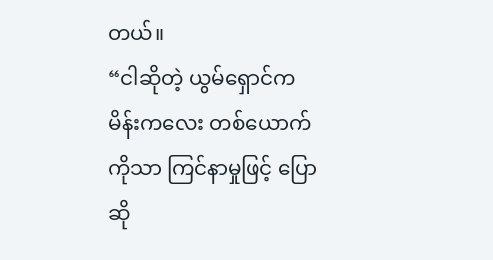တယ်။
“ငါဆိုတဲ့ ယွမ်ရှောင်က မိန်းကလေး တစ်ယောက်ကိုသာ ကြင်နာမှုဖြင့် ပြောဆို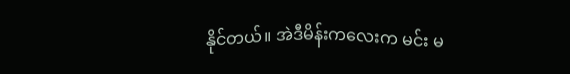နိုင်တယ်။ အဲဒီမိန်းကလေးက မင်း မ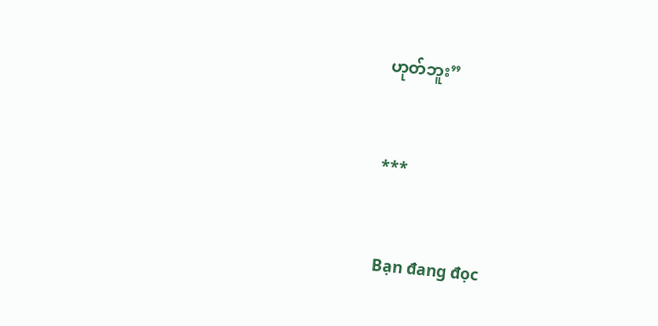ဟုတ်ဘူး”


***


Bạn đang đọc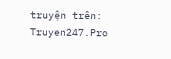truyện trên: Truyen247.Pro